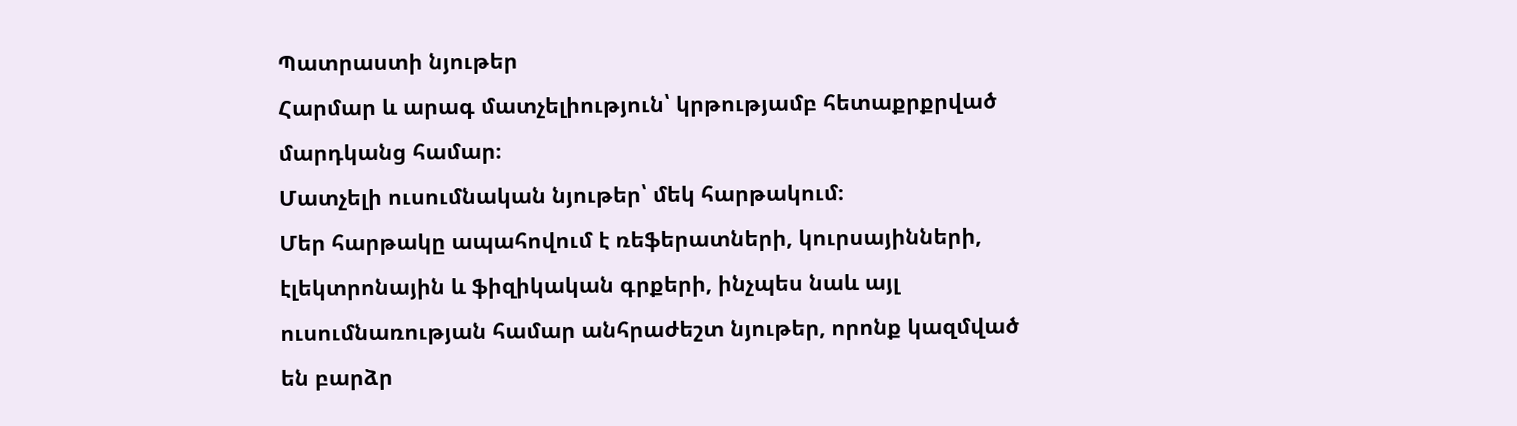Պատրաստի նյութեր
Հարմար և արագ մատչելիություն՝ կրթությամբ հետաքրքրված մարդկանց համար։
Մատչելի ուսումնական նյութեր՝ մեկ հարթակում։
Մեր հարթակը ապահովում է ռեֆերատների, կուրսայինների, էլեկտրոնային և ֆիզիկական գրքերի, ինչպես նաև այլ ուսումնառության համար անհրաժեշտ նյութեր, որոնք կազմված են բարձր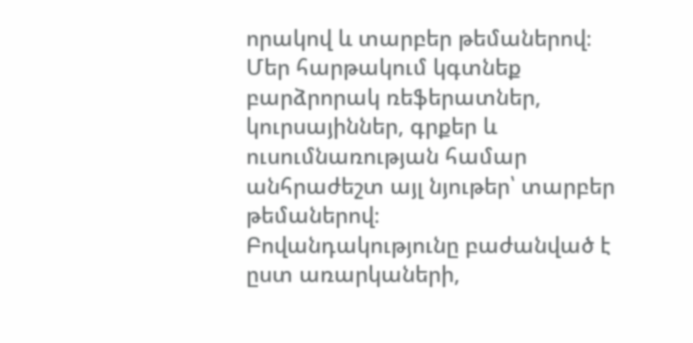որակով և տարբեր թեմաներով։
Մեր հարթակում կգտնեք բարձրորակ ռեֆերատներ, կուրսայիններ, գրքեր և ուսումնառության համար անհրաժեշտ այլ նյութեր՝ տարբեր թեմաներով։
Բովանդակությունը բաժանված է ըստ առարկաների,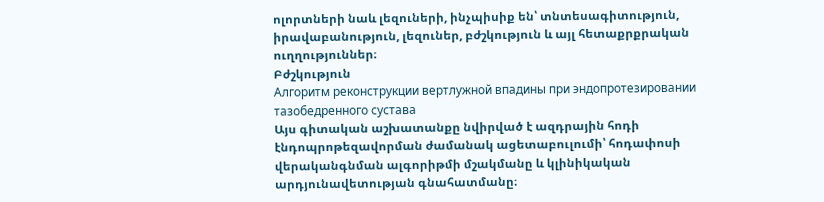ոլորտների նաև լեզուների, ինչպիսիք են՝ տնտեսագիտություն, իրավաբանություն, լեզուներ, բժշկություն և այլ հետաքրքրական ուղղություններ։
Բժշկություն
Алгоритм реконструкции вертлужной впадины при эндопротезировании тазобедренного сустава
Այս գիտական աշխատանքը նվիրված է ազդրային հոդի էնդոպրոթեզավորման ժամանակ ացետաբուլումի՝ հոդափոսի վերականգնման ալգորիթմի մշակմանը և կլինիկական արդյունավետության գնահատմանը։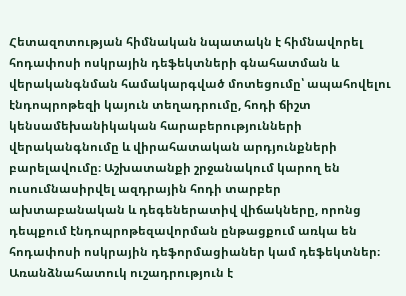Հետազոտության հիմնական նպատակն է հիմնավորել հոդափոսի ոսկրային դեֆեկտների գնահատման և վերականգնման համակարգված մոտեցումը՝ ապահովելու էնդոպրոթեզի կայուն տեղադրումը, հոդի ճիշտ կենսամեխանիկական հարաբերությունների վերականգնումը և վիրահատական արդյունքների բարելավումը։ Աշխատանքի շրջանակում կարող են ուսումնասիրվել ազդրային հոդի տարբեր ախտաբանական և դեգեներատիվ վիճակները, որոնց դեպքում էնդոպրոթեզավորման ընթացքում առկա են հոդափոսի ոսկրային դեֆորմացիաներ կամ դեֆեկտներ։ Առանձնահատուկ ուշադրություն է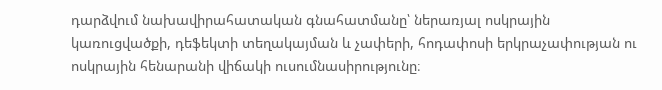դարձվում նախավիրահատական գնահատմանը՝ ներառյալ ոսկրային կառուցվածքի, դեֆեկտի տեղակայման և չափերի, հոդափոսի երկրաչափության ու ոսկրային հենարանի վիճակի ուսումնասիրությունը։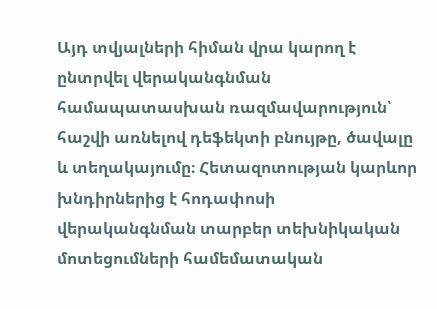Այդ տվյալների հիման վրա կարող է ընտրվել վերականգնման համապատասխան ռազմավարություն՝ հաշվի առնելով դեֆեկտի բնույթը, ծավալը և տեղակայումը։ Հետազոտության կարևոր խնդիրներից է հոդափոսի վերականգնման տարբեր տեխնիկական մոտեցումների համեմատական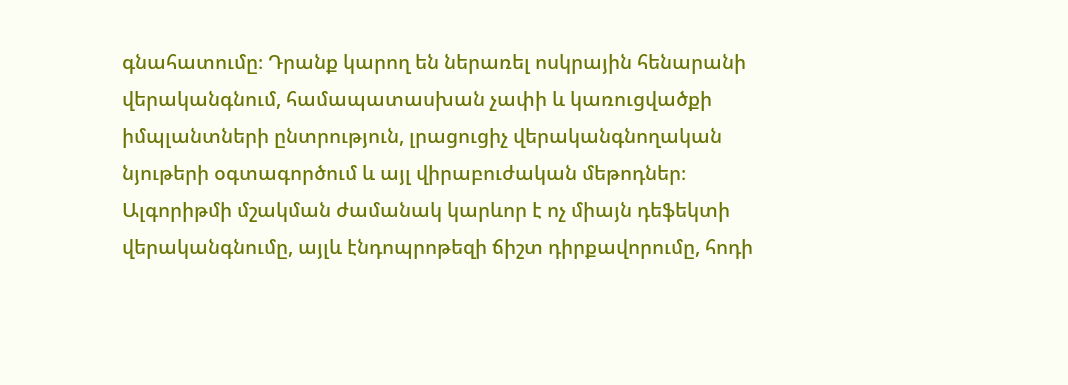գնահատումը։ Դրանք կարող են ներառել ոսկրային հենարանի վերականգնում, համապատասխան չափի և կառուցվածքի իմպլանտների ընտրություն, լրացուցիչ վերականգնողական նյութերի օգտագործում և այլ վիրաբուժական մեթոդներ։ Ալգորիթմի մշակման ժամանակ կարևոր է ոչ միայն դեֆեկտի վերականգնումը, այլև էնդոպրոթեզի ճիշտ դիրքավորումը, հոդի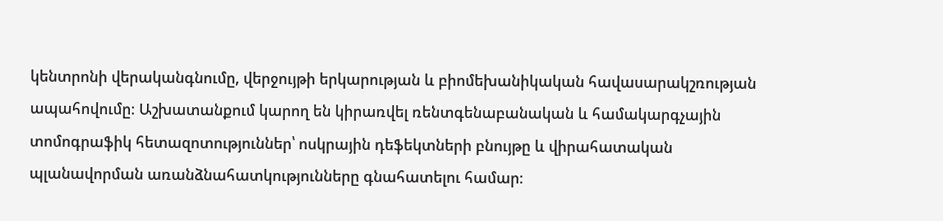կենտրոնի վերականգնումը, վերջույթի երկարության և բիոմեխանիկական հավասարակշռության ապահովումը։ Աշխատանքում կարող են կիրառվել ռենտգենաբանական և համակարգչային տոմոգրաֆիկ հետազոտություններ՝ ոսկրային դեֆեկտների բնույթը և վիրահատական պլանավորման առանձնահատկությունները գնահատելու համար։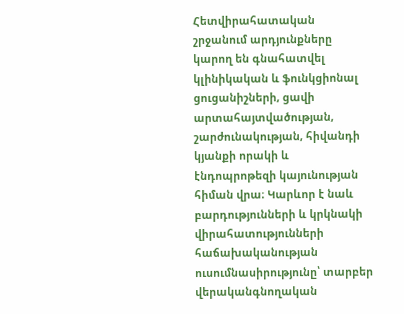Հետվիրահատական շրջանում արդյունքները կարող են գնահատվել կլինիկական և ֆունկցիոնալ ցուցանիշների, ցավի արտահայտվածության, շարժունակության, հիվանդի կյանքի որակի և էնդոպրոթեզի կայունության հիման վրա։ Կարևոր է նաև բարդությունների և կրկնակի վիրահատությունների հաճախականության ուսումնասիրությունը՝ տարբեր վերականգնողական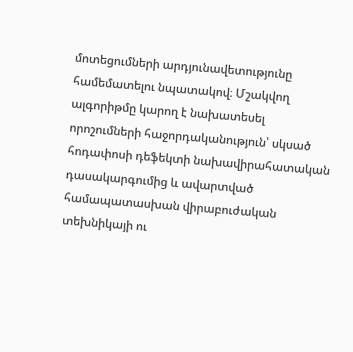մոտեցումների արդյունավետությունը համեմատելու նպատակով։ Մշակվող ալգորիթմը կարող է նախատեսել որոշումների հաջորդականություն՝ սկսած հոդափոսի դեֆեկտի նախավիրահատական դասակարգումից և ավարտված համապատասխան վիրաբուժական տեխնիկայի ու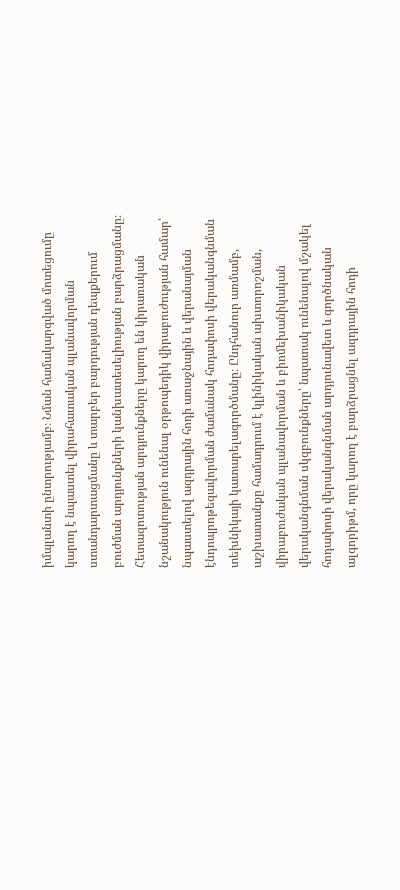իմպլանտի ընտրությամբ։ Նման համակարգված մոտեցումը կարող է նպաստել վիրահատական պլանավորման ստանդարտացմանը և տարբեր բարդության դեպքերում բուժման արդյունքների կանխատեսելիության բարձրացմանը։ Հետազոտության արդյունքները կարող են կիրառական նշանակություն ունենալ օրթոպեդիկ վիրաբուժության համար՝ նպաստելով ազդրային հոդի առաջնային և վերանայման էնդոպրոթեզավորման ժամանակ հոդափոսի վերականգնման տեխնիկայի կատարելագործմանը։ Ընդհանուր առմամբ, աշխատանքը համադրում է կլինիկական ախտորոշման, վիրաբուժական պլանավորման և բիոմեխանիկական վերականգնման սկզբունքները՝ նպատակ ունենալով մշակել հոդափոսի վերականգնման արդյունավետ և գործնական ալգորիթմ, որը կարող է բարձրացնել ազդրային հոդի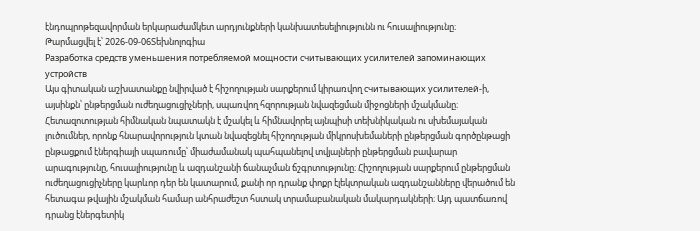էնդոպրոթեզավորման երկարաժամկետ արդյունքների կանխատեսելիությունն ու հուսալիությունը։
Թարմացվել է՝ 2026-09-06Տեխնոլոգիա
Разработка средств уменьшения потребляемой мощности считывающих усилителей запоминающих устройств
Այս գիտական աշխատանքը նվիրված է հիշողության սարքերում կիրառվող считывающих усилителей-ի, այսինքն՝ ընթերցման ուժեղացուցիչների, սպառվող հզորության նվազեցման միջոցների մշակմանը։ Հետազոտության հիմնական նպատակն է մշակել և հիմնավորել այնպիսի տեխնիկական ու սխեմայական լուծումներ, որոնք հնարավորություն կտան նվազեցնել հիշողության միկրոսխեմաների ընթերցման գործընթացի ընթացքում էներգիայի սպառումը՝ միաժամանակ պահպանելով տվյալների ընթերցման բավարար արագությունը, հուսալիությունը և ազդանշանի ճանաչման ճշգրտությունը։ Հիշողության սարքերում ընթերցման ուժեղացուցիչները կարևոր դեր են կատարում, քանի որ դրանք փոքր էլեկտրական ազդանշանները վերածում են հետագա թվային մշակման համար անհրաժեշտ հստակ տրամաբանական մակարդակների։ Այդ պատճառով դրանց էներգետիկ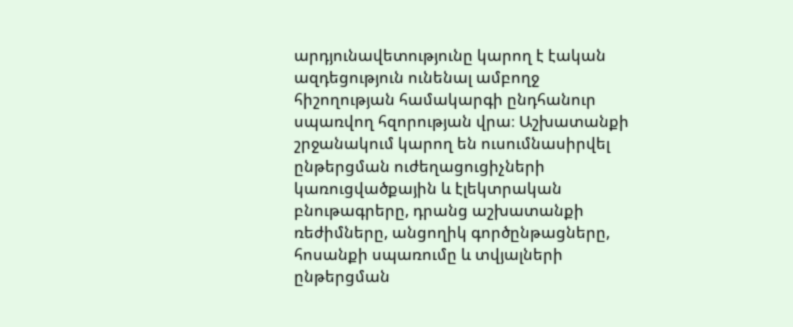արդյունավետությունը կարող է էական ազդեցություն ունենալ ամբողջ հիշողության համակարգի ընդհանուր սպառվող հզորության վրա։ Աշխատանքի շրջանակում կարող են ուսումնասիրվել ընթերցման ուժեղացուցիչների կառուցվածքային և էլեկտրական բնութագրերը, դրանց աշխատանքի ռեժիմները, անցողիկ գործընթացները, հոսանքի սպառումը և տվյալների ընթերցման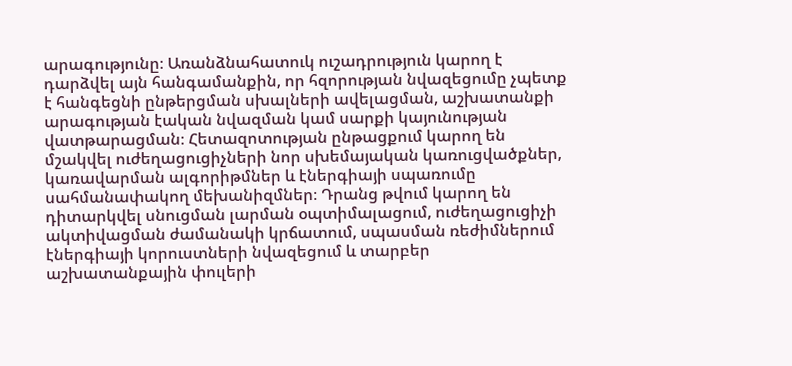արագությունը։ Առանձնահատուկ ուշադրություն կարող է դարձվել այն հանգամանքին, որ հզորության նվազեցումը չպետք է հանգեցնի ընթերցման սխալների ավելացման, աշխատանքի արագության էական նվազման կամ սարքի կայունության վատթարացման։ Հետազոտության ընթացքում կարող են մշակվել ուժեղացուցիչների նոր սխեմայական կառուցվածքներ, կառավարման ալգորիթմներ և էներգիայի սպառումը սահմանափակող մեխանիզմներ։ Դրանց թվում կարող են դիտարկվել սնուցման լարման օպտիմալացում, ուժեղացուցիչի ակտիվացման ժամանակի կրճատում, սպասման ռեժիմներում էներգիայի կորուստների նվազեցում և տարբեր աշխատանքային փուլերի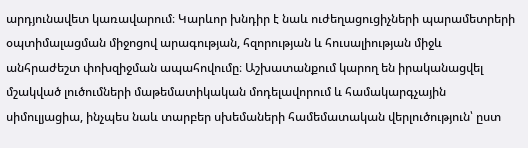արդյունավետ կառավարում։ Կարևոր խնդիր է նաև ուժեղացուցիչների պարամետրերի օպտիմալացման միջոցով արագության, հզորության և հուսալիության միջև անհրաժեշտ փոխզիջման ապահովումը։ Աշխատանքում կարող են իրականացվել մշակված լուծումների մաթեմատիկական մոդելավորում և համակարգչային սիմուլյացիա, ինչպես նաև տարբեր սխեմաների համեմատական վերլուծություն՝ ըստ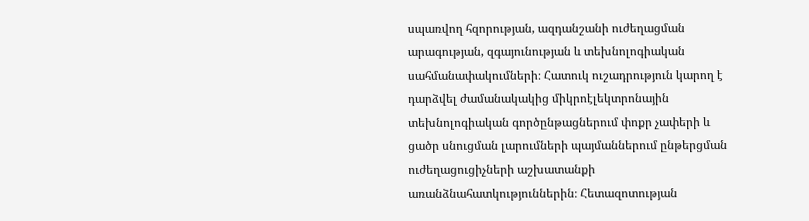սպառվող հզորության, ազդանշանի ուժեղացման արագության, զգայունության և տեխնոլոգիական սահմանափակումների։ Հատուկ ուշադրություն կարող է դարձվել ժամանակակից միկրոէլեկտրոնային տեխնոլոգիական գործընթացներում փոքր չափերի և ցածր սնուցման լարումների պայմաններում ընթերցման ուժեղացուցիչների աշխատանքի առանձնահատկություններին։ Հետազոտության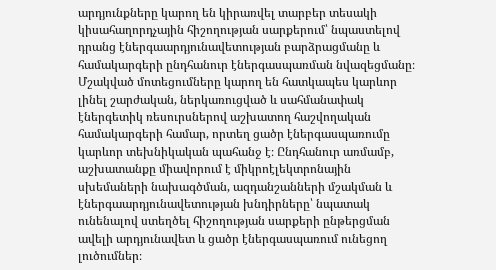արդյունքները կարող են կիրառվել տարբեր տեսակի կիսահաղորդչային հիշողության սարքերում՝ նպաստելով դրանց էներգաարդյունավետության բարձրացմանը և համակարգերի ընդհանուր էներգասպառման նվազեցմանը։ Մշակված մոտեցումները կարող են հատկապես կարևոր լինել շարժական, ներկառուցված և սահմանափակ էներգետիկ ռեսուրսներով աշխատող հաշվողական համակարգերի համար, որտեղ ցածր էներգասպառումը կարևոր տեխնիկական պահանջ է։ Ընդհանուր առմամբ, աշխատանքը միավորում է միկրոէլեկտրոնային սխեմաների նախագծման, ազդանշանների մշակման և էներգաարդյունավետության խնդիրները՝ նպատակ ունենալով ստեղծել հիշողության սարքերի ընթերցման ավելի արդյունավետ և ցածր էներգասպառում ունեցող լուծումներ։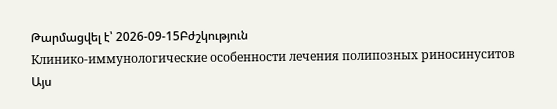Թարմացվել է՝ 2026-09-15Բժշկություն
Клинико-иммунологические особенности лечения полипозных риносинуситов
Այս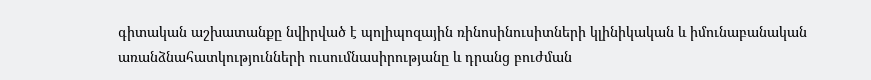գիտական աշխատանքը նվիրված է պոլիպոզային ռինոսինուսիտների կլինիկական և իմունաբանական առանձնահատկությունների ուսումնասիրությանը և դրանց բուժման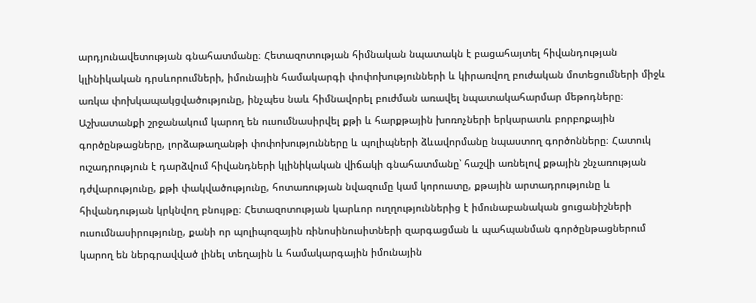արդյունավետության գնահատմանը։ Հետազոտության հիմնական նպատակն է բացահայտել հիվանդության կլինիկական դրսևորումների, իմունային համակարգի փոփոխությունների և կիրառվող բուժական մոտեցումների միջև առկա փոխկապակցվածությունը, ինչպես նաև հիմնավորել բուժման առավել նպատակահարմար մեթոդները։ Աշխատանքի շրջանակում կարող են ուսումնասիրվել քթի և հարքթային խոռոչների երկարատև բորբոքային գործընթացները, լորձաթաղանթի փոփոխությունները և պոլիպների ձևավորմանը նպաստող գործոնները։ Հատուկ ուշադրություն է դարձվում հիվանդների կլինիկական վիճակի գնահատմանը՝ հաշվի առնելով քթային շնչառության դժվարությունը, քթի փակվածությունը, հոտառության նվազումը կամ կորուստը, քթային արտադրությունը և հիվանդության կրկնվող բնույթը։ Հետազոտության կարևոր ուղղություններից է իմունաբանական ցուցանիշների ուսումնասիրությունը, քանի որ պոլիպոզային ռինոսինուսիտների զարգացման և պահպանման գործընթացներում կարող են ներգրավված լինել տեղային և համակարգային իմունային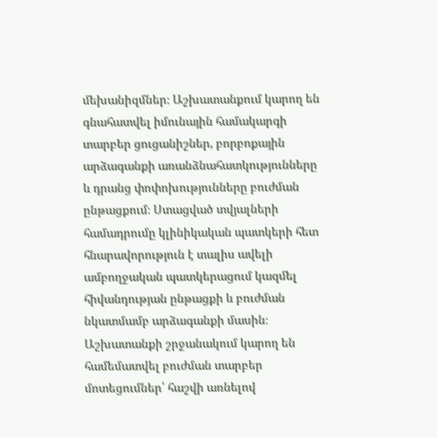մեխանիզմներ։ Աշխատանքում կարող են գնահատվել իմունային համակարգի տարբեր ցուցանիշներ, բորբոքային արձագանքի առանձնահատկությունները և դրանց փոփոխությունները բուժման ընթացքում։ Ստացված տվյալների համադրումը կլինիկական պատկերի հետ հնարավորություն է տալիս ավելի ամբողջական պատկերացում կազմել հիվանդության ընթացքի և բուժման նկատմամբ արձագանքի մասին։ Աշխատանքի շրջանակում կարող են համեմատվել բուժման տարբեր մոտեցումներ՝ հաշվի առնելով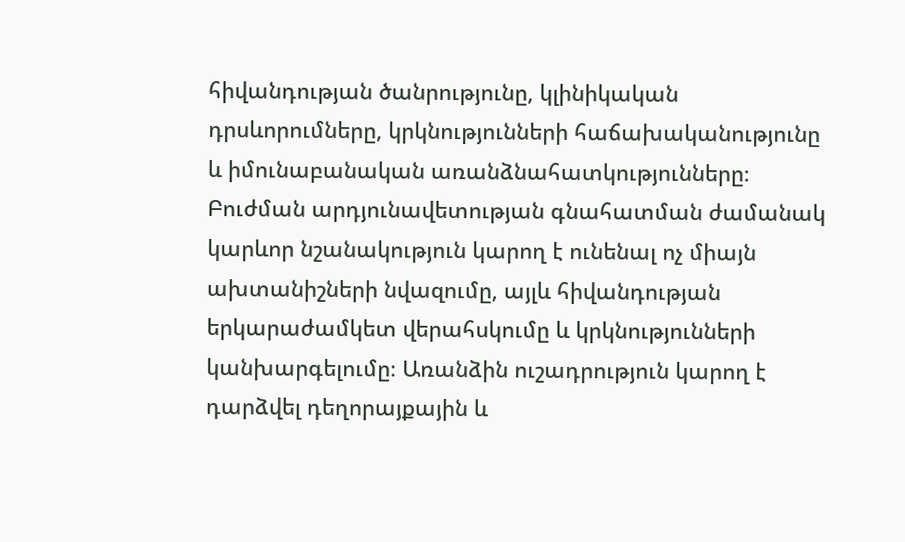հիվանդության ծանրությունը, կլինիկական դրսևորումները, կրկնությունների հաճախականությունը և իմունաբանական առանձնահատկությունները։ Բուժման արդյունավետության գնահատման ժամանակ կարևոր նշանակություն կարող է ունենալ ոչ միայն ախտանիշների նվազումը, այլև հիվանդության երկարաժամկետ վերահսկումը և կրկնությունների կանխարգելումը։ Առանձին ուշադրություն կարող է դարձվել դեղորայքային և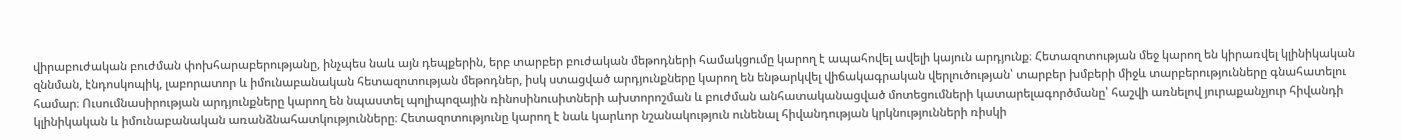վիրաբուժական բուժման փոխհարաբերությանը, ինչպես նաև այն դեպքերին, երբ տարբեր բուժական մեթոդների համակցումը կարող է ապահովել ավելի կայուն արդյունք։ Հետազոտության մեջ կարող են կիրառվել կլինիկական զննման, էնդոսկոպիկ, լաբորատոր և իմունաբանական հետազոտության մեթոդներ, իսկ ստացված արդյունքները կարող են ենթարկվել վիճակագրական վերլուծության՝ տարբեր խմբերի միջև տարբերությունները գնահատելու համար։ Ուսումնասիրության արդյունքները կարող են նպաստել պոլիպոզային ռինոսինուսիտների ախտորոշման և բուժման անհատականացված մոտեցումների կատարելագործմանը՝ հաշվի առնելով յուրաքանչյուր հիվանդի կլինիկական և իմունաբանական առանձնահատկությունները։ Հետազոտությունը կարող է նաև կարևոր նշանակություն ունենալ հիվանդության կրկնությունների ռիսկի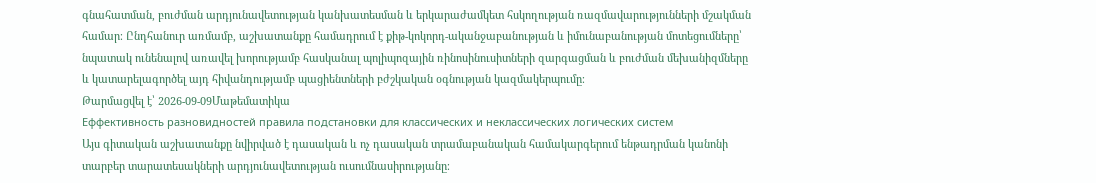գնահատման, բուժման արդյունավետության կանխատեսման և երկարաժամկետ հսկողության ռազմավարությունների մշակման համար։ Ընդհանուր առմամբ, աշխատանքը համադրում է քիթ-կոկորդ-ականջաբանության և իմունաբանության մոտեցումները՝ նպատակ ունենալով առավել խորությամբ հասկանալ պոլիպոզային ռինոսինուսիտների զարգացման և բուժման մեխանիզմները և կատարելագործել այդ հիվանդությամբ պացիենտների բժշկական օգնության կազմակերպումը։
Թարմացվել է՝ 2026-09-09Մաթեմատիկա
Еффективность разновидностей правила подстановки для классических и неклассических логических систем
Այս գիտական աշխատանքը նվիրված է դասական և ոչ դասական տրամաբանական համակարգերում ենթադրման կանոնի տարբեր տարատեսակների արդյունավետության ուսումնասիրությանը։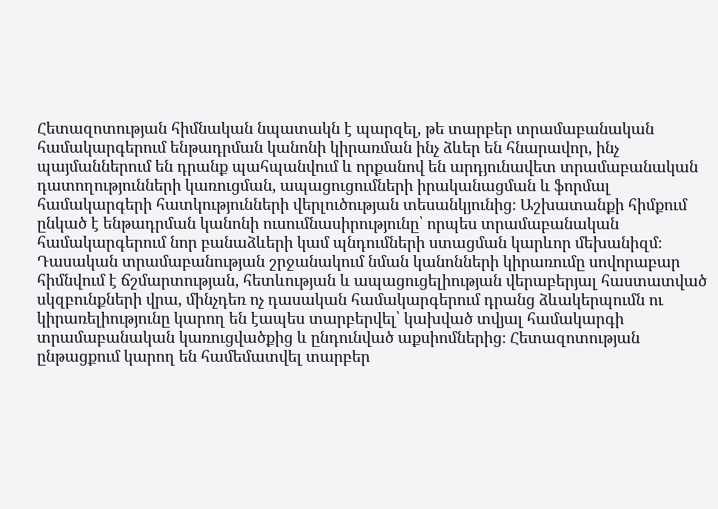Հետազոտության հիմնական նպատակն է պարզել, թե տարբեր տրամաբանական համակարգերում ենթադրման կանոնի կիրառման ինչ ձևեր են հնարավոր, ինչ պայմաններում են դրանք պահպանվում և որքանով են արդյունավետ տրամաբանական դատողությունների կառուցման, ապացուցումների իրականացման և ֆորմալ համակարգերի հատկությունների վերլուծության տեսանկյունից։ Աշխատանքի հիմքում ընկած է ենթադրման կանոնի ուսումնասիրությունը՝ որպես տրամաբանական համակարգերում նոր բանաձևերի կամ պնդումների ստացման կարևոր մեխանիզմ։ Դասական տրամաբանության շրջանակում նման կանոնների կիրառումը սովորաբար հիմնվում է ճշմարտության, հետևության և ապացուցելիության վերաբերյալ հաստատված սկզբունքների վրա, մինչդեռ ոչ դասական համակարգերում դրանց ձևակերպումն ու կիրառելիությունը կարող են էապես տարբերվել՝ կախված տվյալ համակարգի տրամաբանական կառուցվածքից և ընդունված աքսիոմներից։ Հետազոտության ընթացքում կարող են համեմատվել տարբեր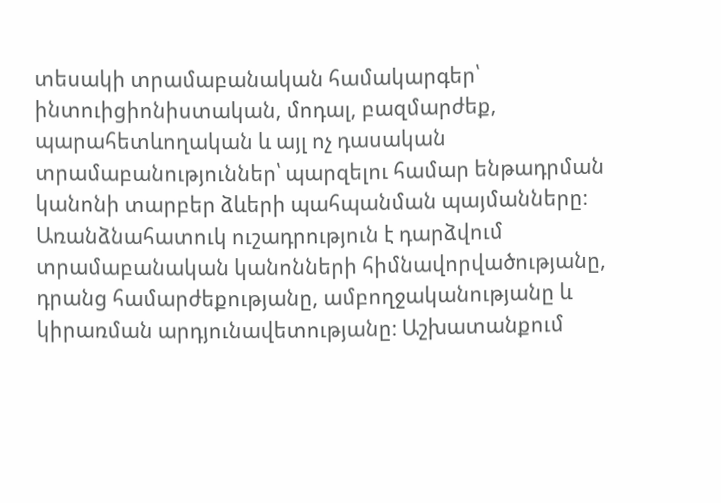տեսակի տրամաբանական համակարգեր՝ ինտուիցիոնիստական, մոդալ, բազմարժեք, պարահետևողական և այլ ոչ դասական տրամաբանություններ՝ պարզելու համար ենթադրման կանոնի տարբեր ձևերի պահպանման պայմանները։ Առանձնահատուկ ուշադրություն է դարձվում տրամաբանական կանոնների հիմնավորվածությանը, դրանց համարժեքությանը, ամբողջականությանը և կիրառման արդյունավետությանը։ Աշխատանքում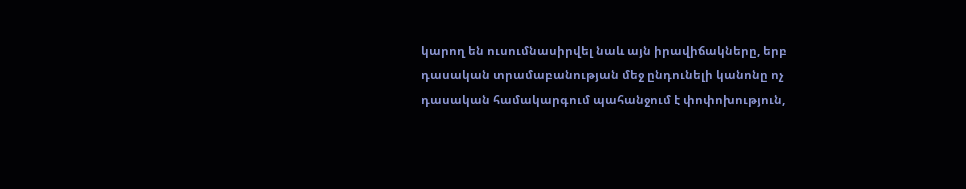կարող են ուսումնասիրվել նաև այն իրավիճակները, երբ դասական տրամաբանության մեջ ընդունելի կանոնը ոչ դասական համակարգում պահանջում է փոփոխություն,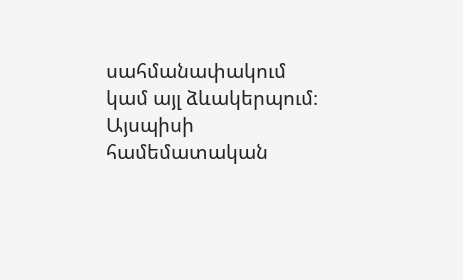սահմանափակում կամ այլ ձևակերպում։ Այսպիսի համեմատական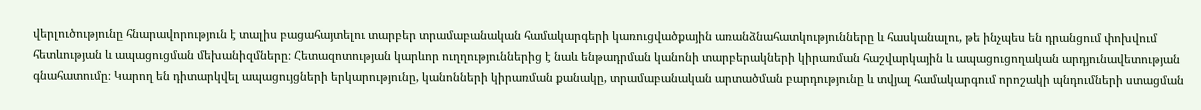վերլուծությունը հնարավորություն է տալիս բացահայտելու տարբեր տրամաբանական համակարգերի կառուցվածքային առանձնահատկությունները և հասկանալու, թե ինչպես են դրանցում փոխվում հետևության և ապացուցման մեխանիզմները։ Հետազոտության կարևոր ուղղություններից է նաև ենթադրման կանոնի տարբերակների կիրառման հաշվարկային և ապացուցողական արդյունավետության գնահատումը։ Կարող են դիտարկվել ապացույցների երկարությունը, կանոնների կիրառման քանակը, տրամաբանական արտածման բարդությունը և տվյալ համակարգում որոշակի պնդումների ստացման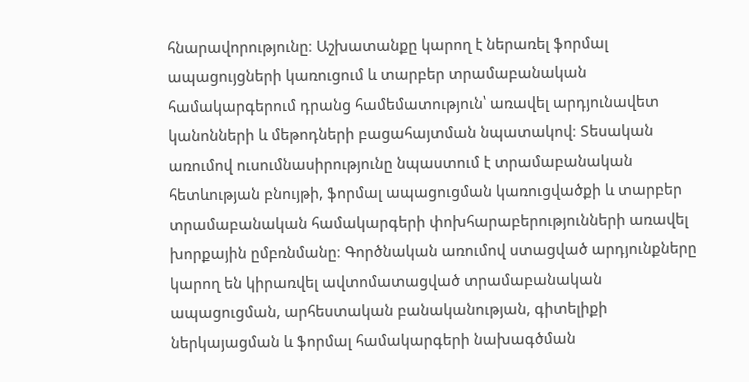հնարավորությունը։ Աշխատանքը կարող է ներառել ֆորմալ ապացույցների կառուցում և տարբեր տրամաբանական համակարգերում դրանց համեմատություն՝ առավել արդյունավետ կանոնների և մեթոդների բացահայտման նպատակով։ Տեսական առումով ուսումնասիրությունը նպաստում է տրամաբանական հետևության բնույթի, ֆորմալ ապացուցման կառուցվածքի և տարբեր տրամաբանական համակարգերի փոխհարաբերությունների առավել խորքային ըմբռնմանը։ Գործնական առումով ստացված արդյունքները կարող են կիրառվել ավտոմատացված տրամաբանական ապացուցման, արհեստական բանականության, գիտելիքի ներկայացման և ֆորմալ համակարգերի նախագծման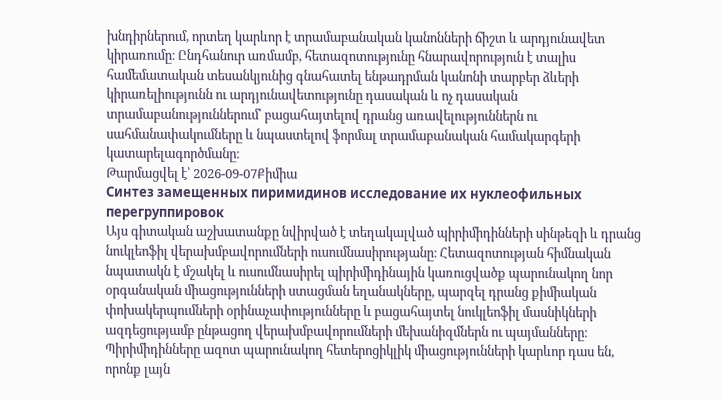խնդիրներում, որտեղ կարևոր է տրամաբանական կանոնների ճիշտ և արդյունավետ կիրառումը։ Ընդհանուր առմամբ, հետազոտությունը հնարավորություն է տալիս համեմատական տեսանկյունից գնահատել ենթադրման կանոնի տարբեր ձևերի կիրառելիությունն ու արդյունավետությունը դասական և ոչ դասական տրամաբանություններում՝ բացահայտելով դրանց առավելություններն ու սահմանափակումները և նպաստելով ֆորմալ տրամաբանական համակարգերի կատարելագործմանը։
Թարմացվել է՝ 2026-09-07Քիմիա
Синтез замещенных пиримидинов исследование их нуклеофильных перегруппировок
Այս գիտական աշխատանքը նվիրված է տեղակալված պիրիմիդինների սինթեզի և դրանց նուկլեոֆիլ վերախմբավորումների ուսումնասիրությանը։ Հետազոտության հիմնական նպատակն է մշակել և ուսումնասիրել պիրիմիդինային կառուցվածք պարունակող նոր օրգանական միացությունների ստացման եղանակները, պարզել դրանց քիմիական փոխակերպումների օրինաչափությունները և բացահայտել նուկլեոֆիլ մասնիկների ազդեցությամբ ընթացող վերախմբավորումների մեխանիզմներն ու պայմանները։ Պիրիմիդինները ազոտ պարունակող հետերոցիկլիկ միացությունների կարևոր դաս են, որոնք լայն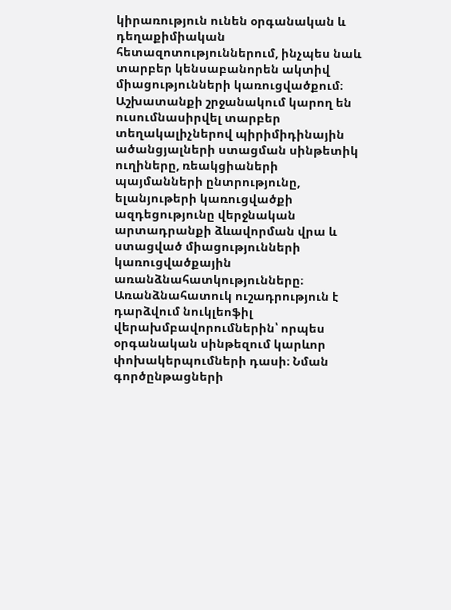կիրառություն ունեն օրգանական և դեղաքիմիական հետազոտություններում, ինչպես նաև տարբեր կենսաբանորեն ակտիվ միացությունների կառուցվածքում։ Աշխատանքի շրջանակում կարող են ուսումնասիրվել տարբեր տեղակալիչներով պիրիմիդինային ածանցյալների ստացման սինթետիկ ուղիները, ռեակցիաների պայմանների ընտրությունը, ելանյութերի կառուցվածքի ազդեցությունը վերջնական արտադրանքի ձևավորման վրա և ստացված միացությունների կառուցվածքային առանձնահատկությունները։ Առանձնահատուկ ուշադրություն է դարձվում նուկլեոֆիլ վերախմբավորումներին՝ որպես օրգանական սինթեզում կարևոր փոխակերպումների դասի։ Նման գործընթացների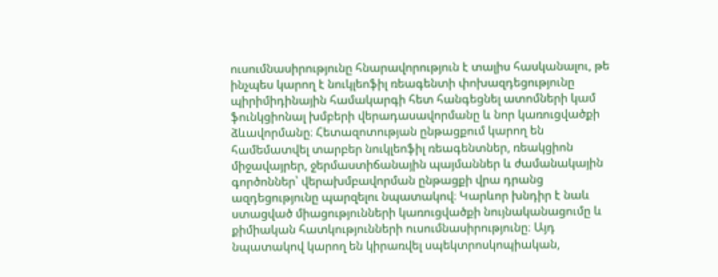ուսումնասիրությունը հնարավորություն է տալիս հասկանալու, թե ինչպես կարող է նուկլեոֆիլ ռեագենտի փոխազդեցությունը պիրիմիդինային համակարգի հետ հանգեցնել ատոմների կամ ֆունկցիոնալ խմբերի վերադասավորմանը և նոր կառուցվածքի ձևավորմանը։ Հետազոտության ընթացքում կարող են համեմատվել տարբեր նուկլեոֆիլ ռեագենտներ, ռեակցիոն միջավայրեր, ջերմաստիճանային պայմաններ և ժամանակային գործոններ՝ վերախմբավորման ընթացքի վրա դրանց ազդեցությունը պարզելու նպատակով։ Կարևոր խնդիր է նաև ստացված միացությունների կառուցվածքի նույնականացումը և քիմիական հատկությունների ուսումնասիրությունը։ Այդ նպատակով կարող են կիրառվել սպեկտրոսկոպիական,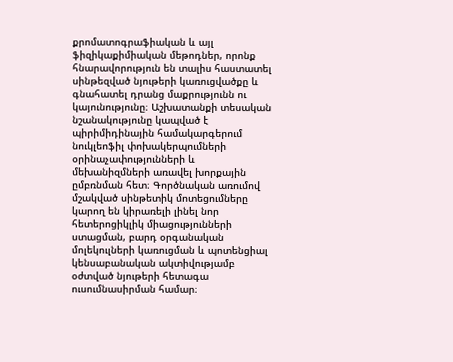քրոմատոգրաֆիական և այլ ֆիզիկաքիմիական մեթոդներ, որոնք հնարավորություն են տալիս հաստատել սինթեզված նյութերի կառուցվածքը և գնահատել դրանց մաքրությունն ու կայունությունը։ Աշխատանքի տեսական նշանակությունը կապված է պիրիմիդինային համակարգերում նուկլեոֆիլ փոխակերպումների օրինաչափությունների և մեխանիզմների առավել խորքային ըմբռնման հետ։ Գործնական առումով մշակված սինթետիկ մոտեցումները կարող են կիրառելի լինել նոր հետերոցիկլիկ միացությունների ստացման, բարդ օրգանական մոլեկուլների կառուցման և պոտենցիալ կենսաբանական ակտիվությամբ օժտված նյութերի հետագա ուսումնասիրման համար։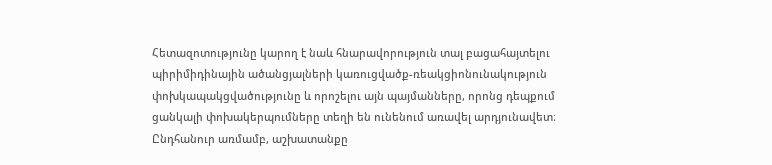Հետազոտությունը կարող է նաև հնարավորություն տալ բացահայտելու պիրիմիդինային ածանցյալների կառուցվածք-ռեակցիոնունակություն փոխկապակցվածությունը և որոշելու այն պայմանները, որոնց դեպքում ցանկալի փոխակերպումները տեղի են ունենում առավել արդյունավետ։ Ընդհանուր առմամբ, աշխատանքը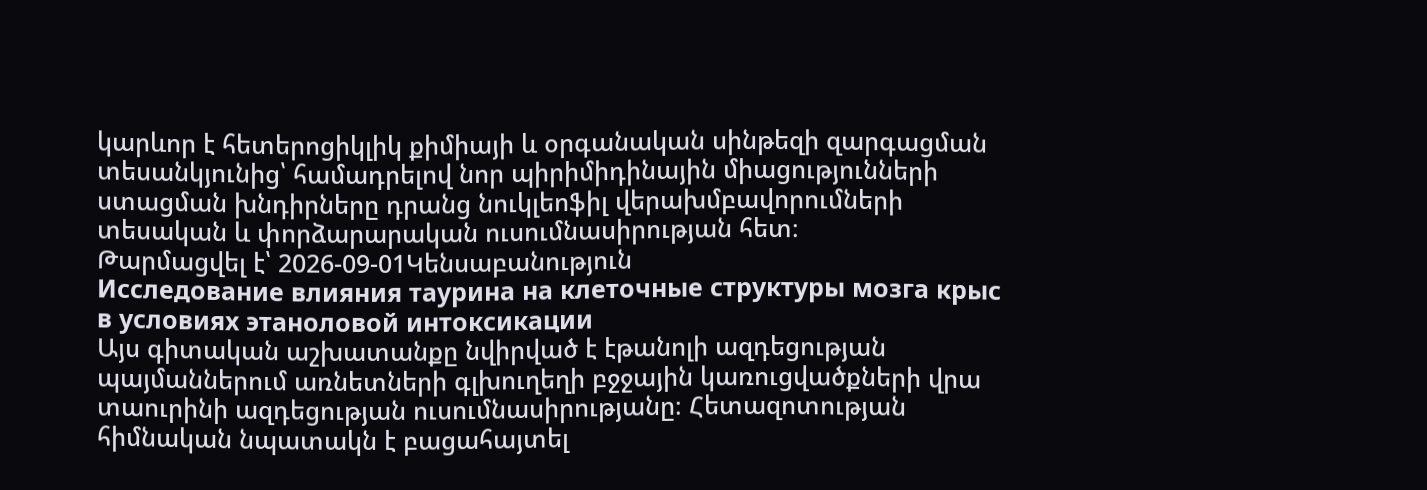կարևոր է հետերոցիկլիկ քիմիայի և օրգանական սինթեզի զարգացման տեսանկյունից՝ համադրելով նոր պիրիմիդինային միացությունների ստացման խնդիրները դրանց նուկլեոֆիլ վերախմբավորումների տեսական և փորձարարական ուսումնասիրության հետ։
Թարմացվել է՝ 2026-09-01Կենսաբանություն
Исследование влияния таурина на клеточные структуры мозга крыс в условиях этаноловой интоксикации
Այս գիտական աշխատանքը նվիրված է էթանոլի ազդեցության պայմաններում առնետների գլխուղեղի բջջային կառուցվածքների վրա տաուրինի ազդեցության ուսումնասիրությանը։ Հետազոտության հիմնական նպատակն է բացահայտել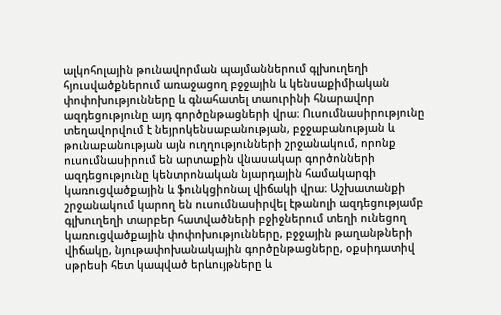ալկոհոլային թունավորման պայմաններում գլխուղեղի հյուսվածքներում առաջացող բջջային և կենսաքիմիական փոփոխությունները և գնահատել տաուրինի հնարավոր ազդեցությունը այդ գործընթացների վրա։ Ուսումնասիրությունը տեղավորվում է նեյրոկենսաբանության, բջջաբանության և թունաբանության այն ուղղությունների շրջանակում, որոնք ուսումնասիրում են արտաքին վնասակար գործոնների ազդեցությունը կենտրոնական նյարդային համակարգի կառուցվածքային և ֆունկցիոնալ վիճակի վրա։ Աշխատանքի շրջանակում կարող են ուսումնասիրվել էթանոլի ազդեցությամբ գլխուղեղի տարբեր հատվածների բջիջներում տեղի ունեցող կառուցվածքային փոփոխությունները, բջջային թաղանթների վիճակը, նյութափոխանակային գործընթացները, օքսիդատիվ սթրեսի հետ կապված երևույթները և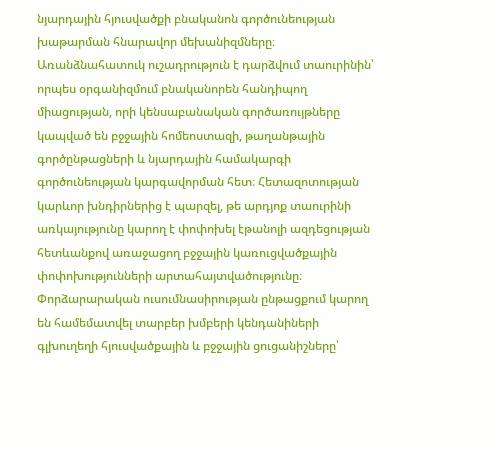նյարդային հյուսվածքի բնականոն գործունեության խաթարման հնարավոր մեխանիզմները։ Առանձնահատուկ ուշադրություն է դարձվում տաուրինին՝ որպես օրգանիզմում բնականորեն հանդիպող միացության, որի կենսաբանական գործառույթները կապված են բջջային հոմեոստազի, թաղանթային գործընթացների և նյարդային համակարգի գործունեության կարգավորման հետ։ Հետազոտության կարևոր խնդիրներից է պարզել, թե արդյոք տաուրինի առկայությունը կարող է փոփոխել էթանոլի ազդեցության հետևանքով առաջացող բջջային կառուցվածքային փոփոխությունների արտահայտվածությունը։ Փորձարարական ուսումնասիրության ընթացքում կարող են համեմատվել տարբեր խմբերի կենդանիների գլխուղեղի հյուսվածքային և բջջային ցուցանիշները՝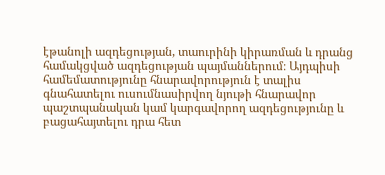էթանոլի ազդեցության, տաուրինի կիրառման և դրանց համակցված ազդեցության պայմաններում։ Այդպիսի համեմատությունը հնարավորություն է տալիս գնահատելու ուսումնասիրվող նյութի հնարավոր պաշտպանական կամ կարգավորող ազդեցությունը և բացահայտելու դրա հետ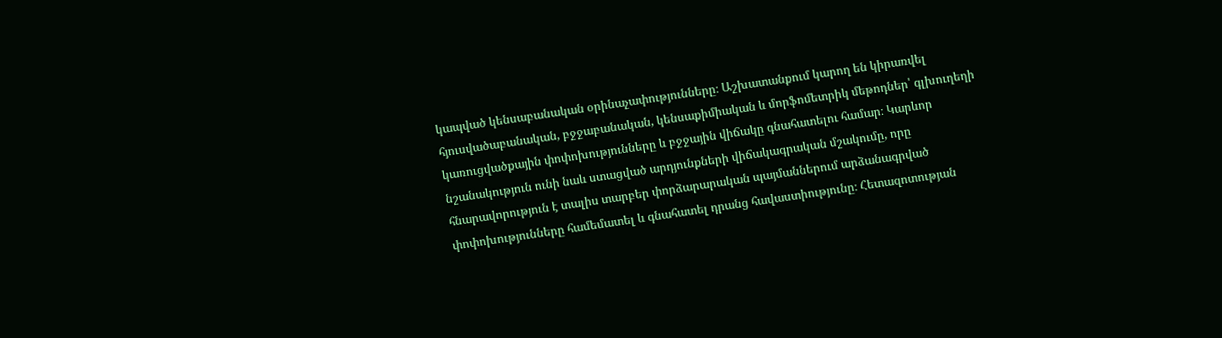կապված կենսաբանական օրինաչափությունները։ Աշխատանքում կարող են կիրառվել հյուսվածաբանական, բջջաբանական, կենսաքիմիական և մորֆոմետրիկ մեթոդներ՝ գլխուղեղի կառուցվածքային փոփոխությունները և բջջային վիճակը գնահատելու համար։ Կարևոր նշանակություն ունի նաև ստացված արդյունքների վիճակագրական մշակումը, որը հնարավորություն է տալիս տարբեր փորձարարական պայմաններում արձանագրված փոփոխությունները համեմատել և գնահատել դրանց հավաստիությունը։ Հետազոտության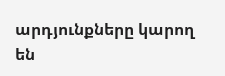արդյունքները կարող են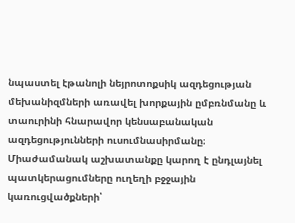նպաստել էթանոլի նեյրոտոքսիկ ազդեցության մեխանիզմների առավել խորքային ըմբռնմանը և տաուրինի հնարավոր կենսաբանական ազդեցությունների ուսումնասիրմանը։ Միաժամանակ աշխատանքը կարող է ընդլայնել պատկերացումները ուղեղի բջջային կառուցվածքների՝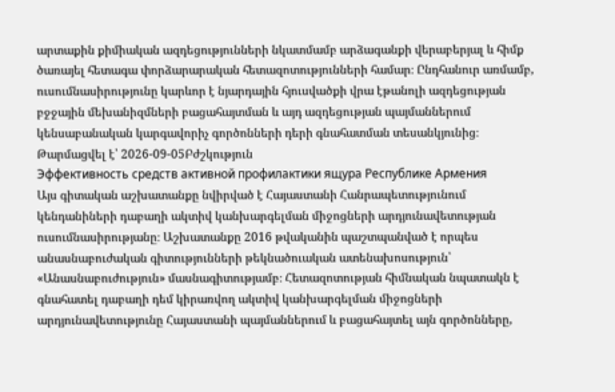արտաքին քիմիական ազդեցությունների նկատմամբ արձագանքի վերաբերյալ և հիմք ծառայել հետագա փորձարարական հետազոտությունների համար։ Ընդհանուր առմամբ, ուսումնասիրությունը կարևոր է նյարդային հյուսվածքի վրա էթանոլի ազդեցության բջջային մեխանիզմների բացահայտման և այդ ազդեցության պայմաններում կենսաբանական կարգավորիչ գործոնների դերի գնահատման տեսանկյունից։
Թարմացվել է՝ 2026-09-05Բժշկություն
Эффективность средств активной профилактики ящура Республике Армения
Այս գիտական աշխատանքը նվիրված է Հայաստանի Հանրապետությունում կենդանիների դաբաղի ակտիվ կանխարգելման միջոցների արդյունավետության ուսումնասիրությանը։ Աշխատանքը 2016 թվականին պաշտպանված է որպես անասնաբուժական գիտությունների թեկնածուական ատենախոսություն՝ «Անասնաբուժություն» մասնագիտությամբ։ Հետազոտության հիմնական նպատակն է գնահատել դաբաղի դեմ կիրառվող ակտիվ կանխարգելման միջոցների արդյունավետությունը Հայաստանի պայմաններում և բացահայտել այն գործոնները,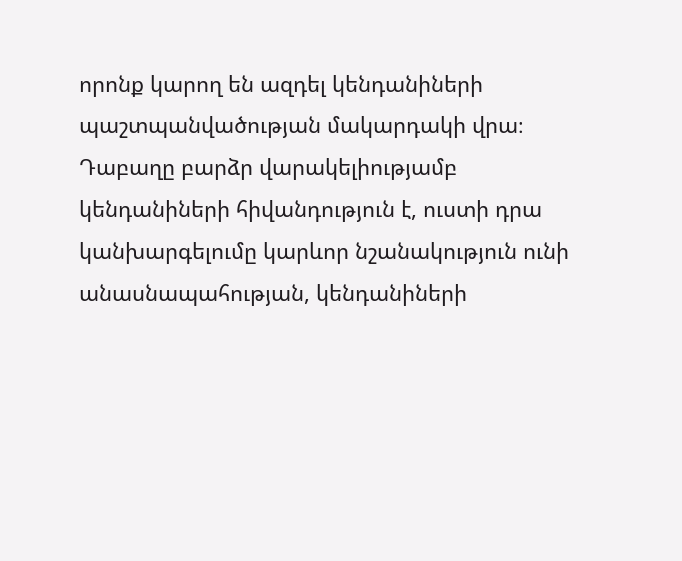որոնք կարող են ազդել կենդանիների պաշտպանվածության մակարդակի վրա։ Դաբաղը բարձր վարակելիությամբ կենդանիների հիվանդություն է, ուստի դրա կանխարգելումը կարևոր նշանակություն ունի անասնապահության, կենդանիների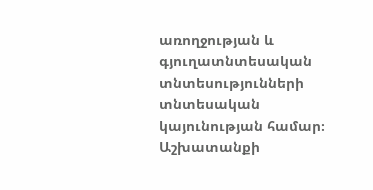առողջության և գյուղատնտեսական տնտեսությունների տնտեսական կայունության համար։ Աշխատանքի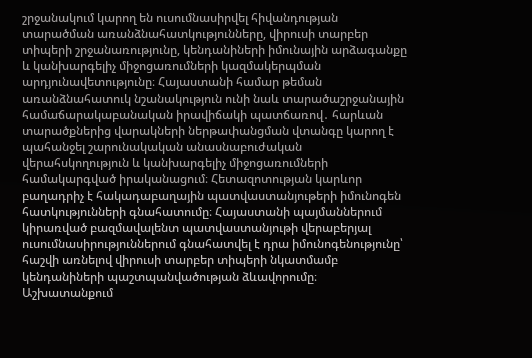շրջանակում կարող են ուսումնասիրվել հիվանդության տարածման առանձնահատկությունները, վիրուսի տարբեր տիպերի շրջանառությունը, կենդանիների իմունային արձագանքը և կանխարգելիչ միջոցառումների կազմակերպման արդյունավետությունը։ Հայաստանի համար թեման առանձնահատուկ նշանակություն ունի նաև տարածաշրջանային համաճարակաբանական իրավիճակի պատճառով․ հարևան տարածքներից վարակների ներթափանցման վտանգը կարող է պահանջել շարունակական անասնաբուժական վերահսկողություն և կանխարգելիչ միջոցառումների համակարգված իրականացում։ Հետազոտության կարևոր բաղադրիչ է հակադաբաղային պատվաստանյութերի իմունոգեն հատկությունների գնահատումը։ Հայաստանի պայմաններում կիրառված բազմավալենտ պատվաստանյութի վերաբերյալ ուսումնասիրություններում գնահատվել է դրա իմունոգենությունը՝ հաշվի առնելով վիրուսի տարբեր տիպերի նկատմամբ կենդանիների պաշտպանվածության ձևավորումը։ Աշխատանքում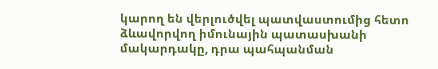կարող են վերլուծվել պատվաստումից հետո ձևավորվող իմունային պատասխանի մակարդակը, դրա պահպանման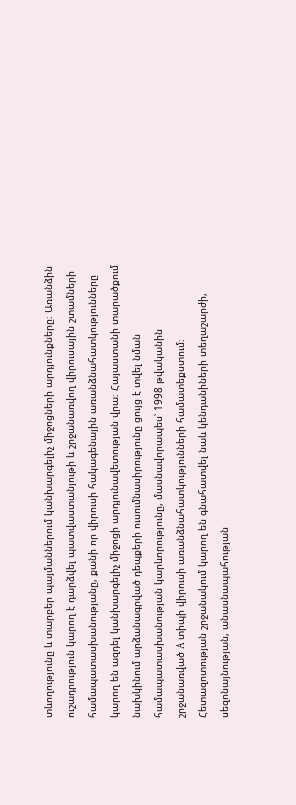տևողությունը և տարբեր պայմաններում կանխարգելիչ միջոցների արդյունքները։ Առանձին ուշադրություն կարող է դարձվել պատվաստանյութի և շրջանառվող վիրուսային շտամների համապատասխանությանը, քանի որ վիրուսի հակագենային առանձնահատկությունները կարող են ազդել կանխարգելիչ միջոցի արդյունավետության վրա։ Հայաստանի տարածքում նախկինում արձանագրված դեպքերի ուսումնասիրությունը ցույց է տվել նման համապատասխանության կարևորությունը, մասնավորապես՝ 1998 թվականին շրջանառված A տիպի վիրուսի առանձնահատկությունների համատեքստում։ Հետազոտության շրջանակում կարող են գնահատվել նաև կենդանիների տեղաշարժի, սեզոնայնության, անասնապահության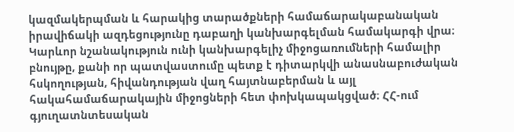կազմակերպման և հարակից տարածքների համաճարակաբանական իրավիճակի ազդեցությունը դաբաղի կանխարգելման համակարգի վրա։ Կարևոր նշանակություն ունի կանխարգելիչ միջոցառումների համալիր բնույթը, քանի որ պատվաստումը պետք է դիտարկվի անասնաբուժական հսկողության, հիվանդության վաղ հայտնաբերման և այլ հակահամաճարակային միջոցների հետ փոխկապակցված։ ՀՀ-ում գյուղատնտեսական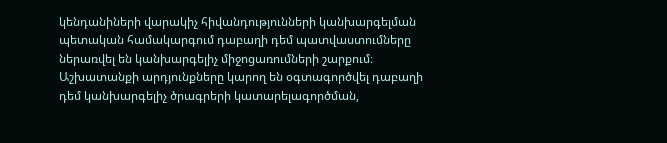կենդանիների վարակիչ հիվանդությունների կանխարգելման պետական համակարգում դաբաղի դեմ պատվաստումները ներառվել են կանխարգելիչ միջոցառումների շարքում։ Աշխատանքի արդյունքները կարող են օգտագործվել դաբաղի դեմ կանխարգելիչ ծրագրերի կատարելագործման,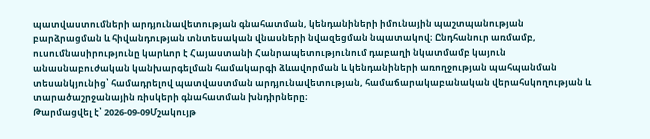պատվաստումների արդյունավետության գնահատման, կենդանիների իմունային պաշտպանության բարձրացման և հիվանդության տնտեսական վնասների նվազեցման նպատակով։ Ընդհանուր առմամբ, ուսումնասիրությունը կարևոր է Հայաստանի Հանրապետությունում դաբաղի նկատմամբ կայուն անասնաբուժական կանխարգելման համակարգի ձևավորման և կենդանիների առողջության պահպանման տեսանկյունից՝ համադրելով պատվաստման արդյունավետության, համաճարակաբանական վերահսկողության և տարածաշրջանային ռիսկերի գնահատման խնդիրները։
Թարմացվել է՝ 2026-09-09Մշակույթ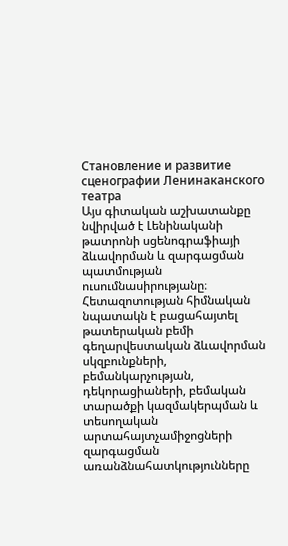Становление и развитие сценографии Ленинаканского театра
Այս գիտական աշխատանքը նվիրված է Լենինականի թատրոնի սցենոգրաֆիայի ձևավորման և զարգացման պատմության ուսումնասիրությանը։ Հետազոտության հիմնական նպատակն է բացահայտել թատերական բեմի գեղարվեստական ձևավորման սկզբունքների, բեմանկարչության, դեկորացիաների, բեմական տարածքի կազմակերպման և տեսողական արտահայտչամիջոցների զարգացման առանձնահատկությունները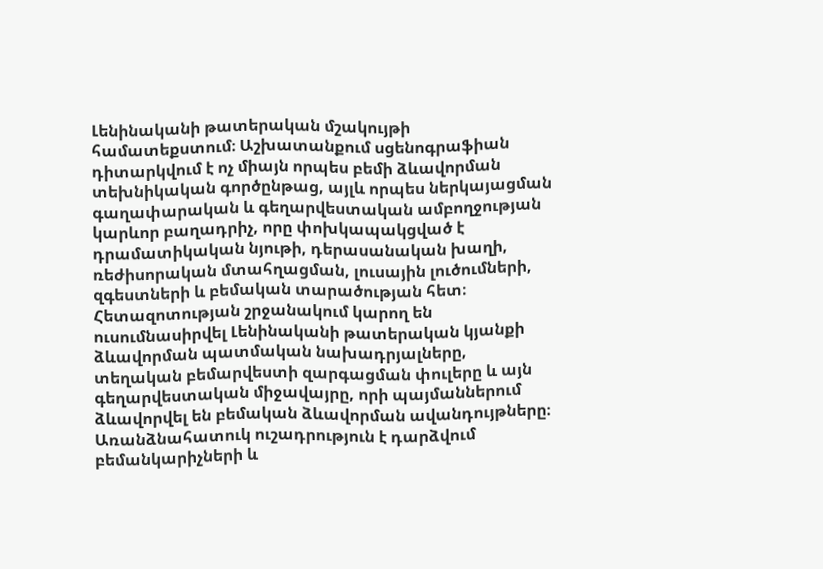Լենինականի թատերական մշակույթի համատեքստում։ Աշխատանքում սցենոգրաֆիան դիտարկվում է ոչ միայն որպես բեմի ձևավորման տեխնիկական գործընթաց, այլև որպես ներկայացման գաղափարական և գեղարվեստական ամբողջության կարևոր բաղադրիչ, որը փոխկապակցված է դրամատիկական նյութի, դերասանական խաղի, ռեժիսորական մտահղացման, լուսային լուծումների, զգեստների և բեմական տարածության հետ։ Հետազոտության շրջանակում կարող են ուսումնասիրվել Լենինականի թատերական կյանքի ձևավորման պատմական նախադրյալները, տեղական բեմարվեստի զարգացման փուլերը և այն գեղարվեստական միջավայրը, որի պայմաններում ձևավորվել են բեմական ձևավորման ավանդույթները։ Առանձնահատուկ ուշադրություն է դարձվում բեմանկարիչների և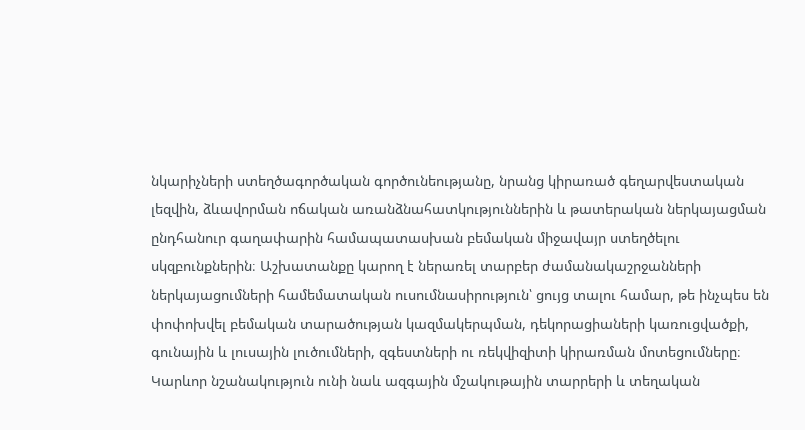նկարիչների ստեղծագործական գործունեությանը, նրանց կիրառած գեղարվեստական լեզվին, ձևավորման ոճական առանձնահատկություններին և թատերական ներկայացման ընդհանուր գաղափարին համապատասխան բեմական միջավայր ստեղծելու սկզբունքներին։ Աշխատանքը կարող է ներառել տարբեր ժամանակաշրջանների ներկայացումների համեմատական ուսումնասիրություն՝ ցույց տալու համար, թե ինչպես են փոփոխվել բեմական տարածության կազմակերպման, դեկորացիաների կառուցվածքի, գունային և լուսային լուծումների, զգեստների ու ռեկվիզիտի կիրառման մոտեցումները։ Կարևոր նշանակություն ունի նաև ազգային մշակութային տարրերի և տեղական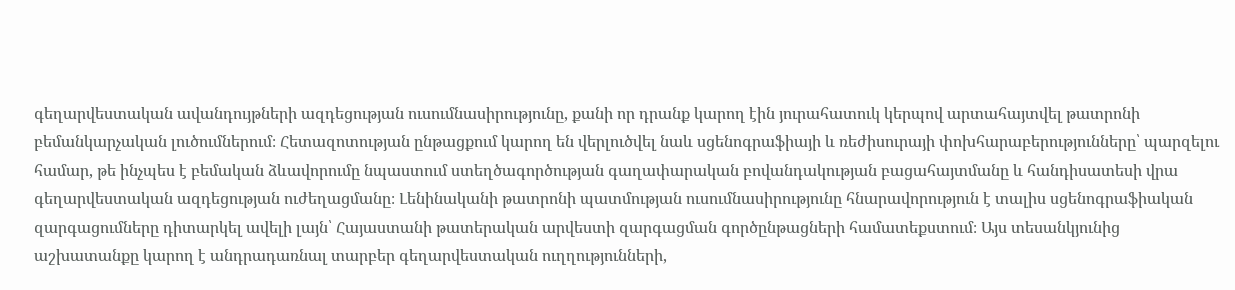գեղարվեստական ավանդույթների ազդեցության ուսումնասիրությունը, քանի որ դրանք կարող էին յուրահատուկ կերպով արտահայտվել թատրոնի բեմանկարչական լուծումներում։ Հետազոտության ընթացքում կարող են վերլուծվել նաև սցենոգրաֆիայի և ռեժիսուրայի փոխհարաբերությունները՝ պարզելու համար, թե ինչպես է բեմական ձևավորումը նպաստում ստեղծագործության գաղափարական բովանդակության բացահայտմանը և հանդիսատեսի վրա գեղարվեստական ազդեցության ուժեղացմանը։ Լենինականի թատրոնի պատմության ուսումնասիրությունը հնարավորություն է տալիս սցենոգրաֆիական զարգացումները դիտարկել ավելի լայն՝ Հայաստանի թատերական արվեստի զարգացման գործընթացների համատեքստում։ Այս տեսանկյունից աշխատանքը կարող է անդրադառնալ տարբեր գեղարվեստական ուղղությունների,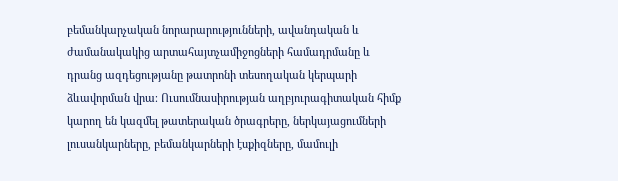բեմանկարչական նորարարությունների, ավանդական և ժամանակակից արտահայտչամիջոցների համադրմանը և դրանց ազդեցությանը թատրոնի տեսողական կերպարի ձևավորման վրա։ Ուսումնասիրության աղբյուրագիտական հիմք կարող են կազմել թատերական ծրագրերը, ներկայացումների լուսանկարները, բեմանկարների էսքիզները, մամուլի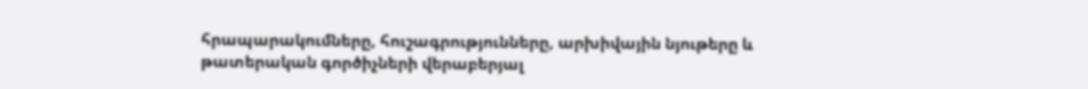հրապարակումները, հուշագրությունները, արխիվային նյութերը և թատերական գործիչների վերաբերյալ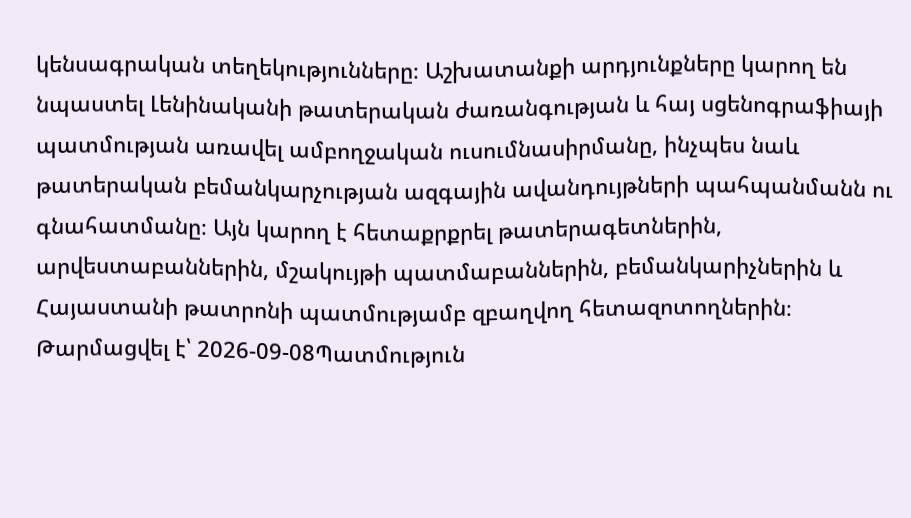կենսագրական տեղեկությունները։ Աշխատանքի արդյունքները կարող են նպաստել Լենինականի թատերական ժառանգության և հայ սցենոգրաֆիայի պատմության առավել ամբողջական ուսումնասիրմանը, ինչպես նաև թատերական բեմանկարչության ազգային ավանդույթների պահպանմանն ու գնահատմանը։ Այն կարող է հետաքրքրել թատերագետներին, արվեստաբաններին, մշակույթի պատմաբաններին, բեմանկարիչներին և Հայաստանի թատրոնի պատմությամբ զբաղվող հետազոտողներին։
Թարմացվել է՝ 2026-09-08Պատմություն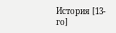История [13-го]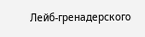Лейб-гренадерского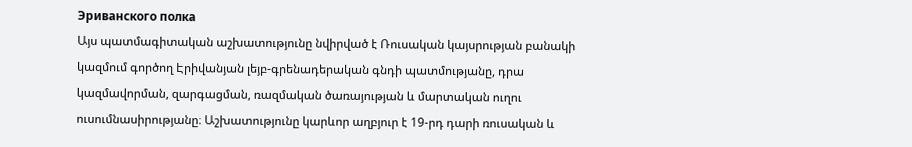Эриванского полка
Այս պատմագիտական աշխատությունը նվիրված է Ռուսական կայսրության բանակի կազմում գործող Էրիվանյան լեյբ-գրենադերական գնդի պատմությանը, դրա կազմավորման, զարգացման, ռազմական ծառայության և մարտական ուղու ուսումնասիրությանը։ Աշխատությունը կարևոր աղբյուր է 19-րդ դարի ռուսական և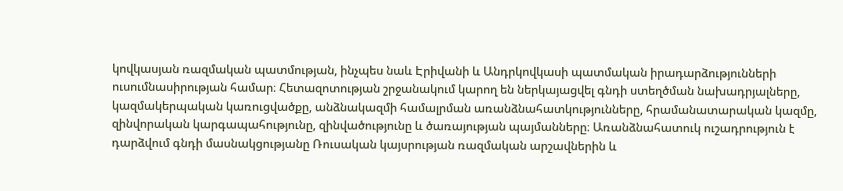կովկասյան ռազմական պատմության, ինչպես նաև Էրիվանի և Անդրկովկասի պատմական իրադարձությունների ուսումնասիրության համար։ Հետազոտության շրջանակում կարող են ներկայացվել գնդի ստեղծման նախադրյալները, կազմակերպական կառուցվածքը, անձնակազմի համալրման առանձնահատկությունները, հրամանատարական կազմը, զինվորական կարգապահությունը, զինվածությունը և ծառայության պայմանները։ Առանձնահատուկ ուշադրություն է դարձվում գնդի մասնակցությանը Ռուսական կայսրության ռազմական արշավներին և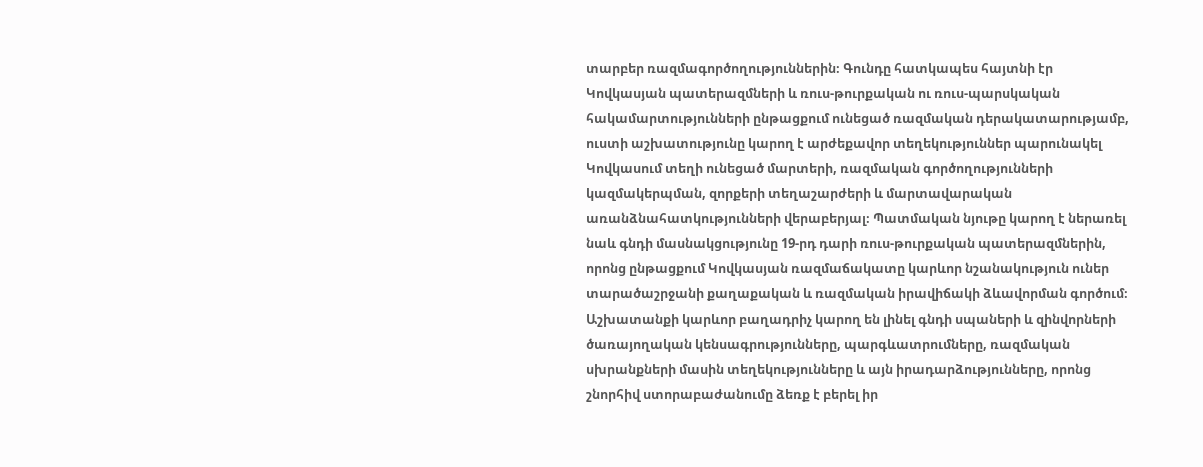տարբեր ռազմագործողություններին։ Գունդը հատկապես հայտնի էր Կովկասյան պատերազմների և ռուս-թուրքական ու ռուս-պարսկական հակամարտությունների ընթացքում ունեցած ռազմական դերակատարությամբ, ուստի աշխատությունը կարող է արժեքավոր տեղեկություններ պարունակել Կովկասում տեղի ունեցած մարտերի, ռազմական գործողությունների կազմակերպման, զորքերի տեղաշարժերի և մարտավարական առանձնահատկությունների վերաբերյալ։ Պատմական նյութը կարող է ներառել նաև գնդի մասնակցությունը 19-րդ դարի ռուս-թուրքական պատերազմներին, որոնց ընթացքում Կովկասյան ռազմաճակատը կարևոր նշանակություն ուներ տարածաշրջանի քաղաքական և ռազմական իրավիճակի ձևավորման գործում։ Աշխատանքի կարևոր բաղադրիչ կարող են լինել գնդի սպաների և զինվորների ծառայողական կենսագրությունները, պարգևատրումները, ռազմական սխրանքների մասին տեղեկությունները և այն իրադարձությունները, որոնց շնորհիվ ստորաբաժանումը ձեռք է բերել իր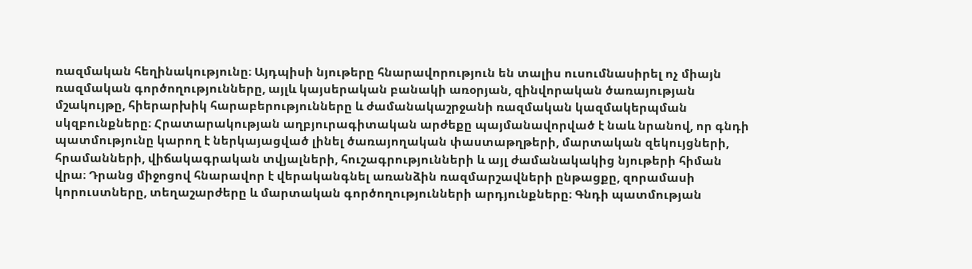ռազմական հեղինակությունը։ Այդպիսի նյութերը հնարավորություն են տալիս ուսումնասիրել ոչ միայն ռազմական գործողությունները, այլև կայսերական բանակի առօրյան, զինվորական ծառայության մշակույթը, հիերարխիկ հարաբերությունները և ժամանակաշրջանի ռազմական կազմակերպման սկզբունքները։ Հրատարակության աղբյուրագիտական արժեքը պայմանավորված է նաև նրանով, որ գնդի պատմությունը կարող է ներկայացված լինել ծառայողական փաստաթղթերի, մարտական զեկույցների, հրամանների, վիճակագրական տվյալների, հուշագրությունների և այլ ժամանակակից նյութերի հիման վրա։ Դրանց միջոցով հնարավոր է վերականգնել առանձին ռազմարշավների ընթացքը, զորամասի կորուստները, տեղաշարժերը և մարտական գործողությունների արդյունքները։ Գնդի պատմության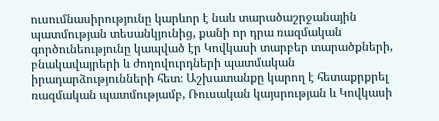ուսումնասիրությունը կարևոր է նաև տարածաշրջանային պատմության տեսանկյունից, քանի որ դրա ռազմական գործունեությունը կապված էր Կովկասի տարբեր տարածքների, բնակավայրերի և ժողովուրդների պատմական իրադարձությունների հետ։ Աշխատանքը կարող է հետաքրքրել ռազմական պատմությամբ, Ռուսական կայսրության և Կովկասի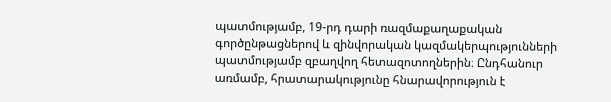պատմությամբ, 19-րդ դարի ռազմաքաղաքական գործընթացներով և զինվորական կազմակերպությունների պատմությամբ զբաղվող հետազոտողներին։ Ընդհանուր առմամբ, հրատարակությունը հնարավորություն է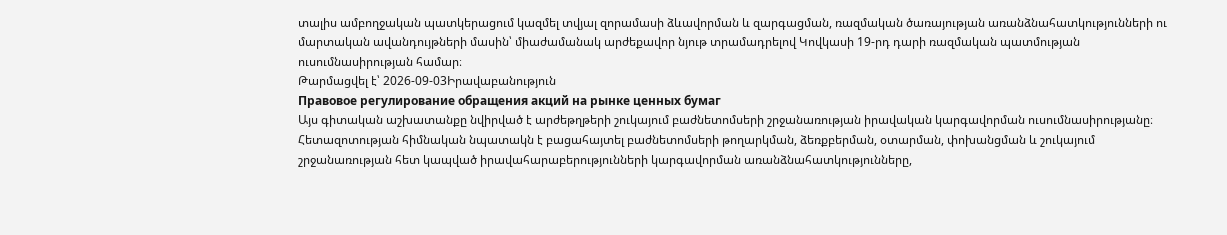տալիս ամբողջական պատկերացում կազմել տվյալ զորամասի ձևավորման և զարգացման, ռազմական ծառայության առանձնահատկությունների ու մարտական ավանդույթների մասին՝ միաժամանակ արժեքավոր նյութ տրամադրելով Կովկասի 19-րդ դարի ռազմական պատմության ուսումնասիրության համար։
Թարմացվել է՝ 2026-09-03Իրավաբանություն
Правовое регулирование обращения акций на рынке ценных бумаг
Այս գիտական աշխատանքը նվիրված է արժեթղթերի շուկայում բաժնետոմսերի շրջանառության իրավական կարգավորման ուսումնասիրությանը։ Հետազոտության հիմնական նպատակն է բացահայտել բաժնետոմսերի թողարկման, ձեռքբերման, օտարման, փոխանցման և շուկայում շրջանառության հետ կապված իրավահարաբերությունների կարգավորման առանձնահատկությունները,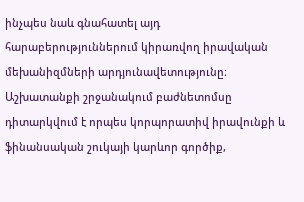ինչպես նաև գնահատել այդ հարաբերություններում կիրառվող իրավական մեխանիզմների արդյունավետությունը։ Աշխատանքի շրջանակում բաժնետոմսը դիտարկվում է որպես կորպորատիվ իրավունքի և ֆինանսական շուկայի կարևոր գործիք,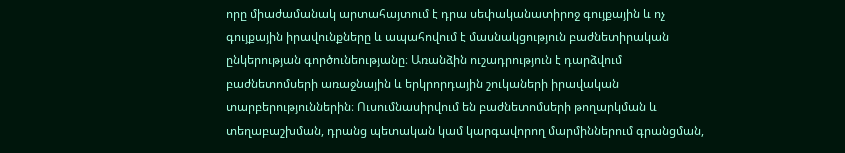որը միաժամանակ արտահայտում է դրա սեփականատիրոջ գույքային և ոչ գույքային իրավունքները և ապահովում է մասնակցություն բաժնետիրական ընկերության գործունեությանը։ Առանձին ուշադրություն է դարձվում բաժնետոմսերի առաջնային և երկրորդային շուկաների իրավական տարբերություններին։ Ուսումնասիրվում են բաժնետոմսերի թողարկման և տեղաբաշխման, դրանց պետական կամ կարգավորող մարմիններում գրանցման,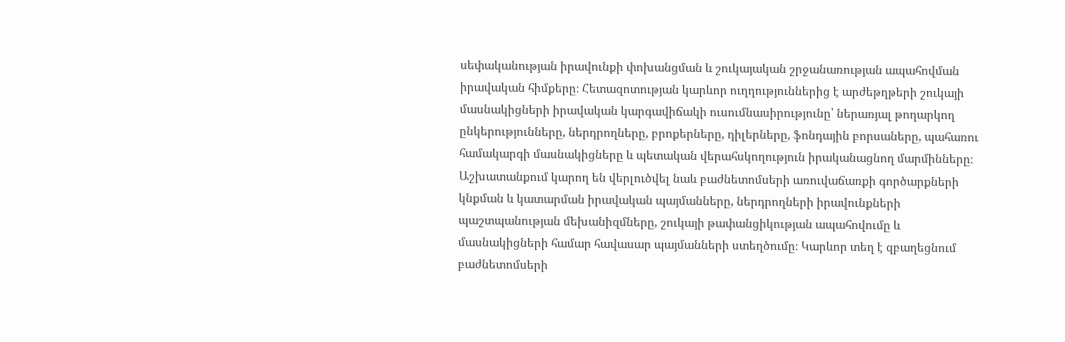սեփականության իրավունքի փոխանցման և շուկայական շրջանառության ապահովման իրավական հիմքերը։ Հետազոտության կարևոր ուղղություններից է արժեթղթերի շուկայի մասնակիցների իրավական կարգավիճակի ուսումնասիրությունը՝ ներառյալ թողարկող ընկերությունները, ներդրողները, բրոքերները, դիլերները, ֆոնդային բորսաները, պահառու համակարգի մասնակիցները և պետական վերահսկողություն իրականացնող մարմինները։ Աշխատանքում կարող են վերլուծվել նաև բաժնետոմսերի առուվաճառքի գործարքների կնքման և կատարման իրավական պայմանները, ներդրողների իրավունքների պաշտպանության մեխանիզմները, շուկայի թափանցիկության ապահովումը և մասնակիցների համար հավասար պայմանների ստեղծումը։ Կարևոր տեղ է զբաղեցնում բաժնետոմսերի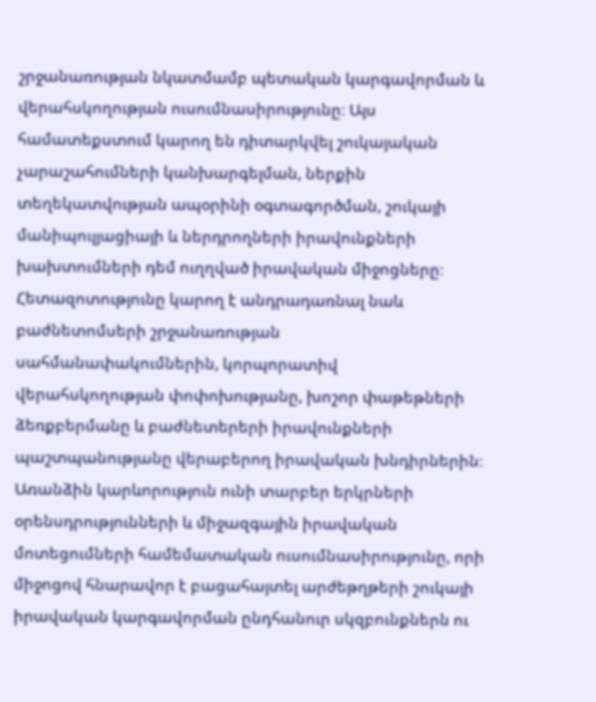շրջանառության նկատմամբ պետական կարգավորման և վերահսկողության ուսումնասիրությունը։ Այս համատեքստում կարող են դիտարկվել շուկայական չարաշահումների կանխարգելման, ներքին տեղեկատվության ապօրինի օգտագործման, շուկայի մանիպուլյացիայի և ներդրողների իրավունքների խախտումների դեմ ուղղված իրավական միջոցները։ Հետազոտությունը կարող է անդրադառնալ նաև բաժնետոմսերի շրջանառության սահմանափակումներին, կորպորատիվ վերահսկողության փոփոխությանը, խոշոր փաթեթների ձեռքբերմանը և բաժնետերերի իրավունքների պաշտպանությանը վերաբերող իրավական խնդիրներին։ Առանձին կարևորություն ունի տարբեր երկրների օրենսդրությունների և միջազգային իրավական մոտեցումների համեմատական ուսումնասիրությունը, որի միջոցով հնարավոր է բացահայտել արժեթղթերի շուկայի իրավական կարգավորման ընդհանուր սկզբունքներն ու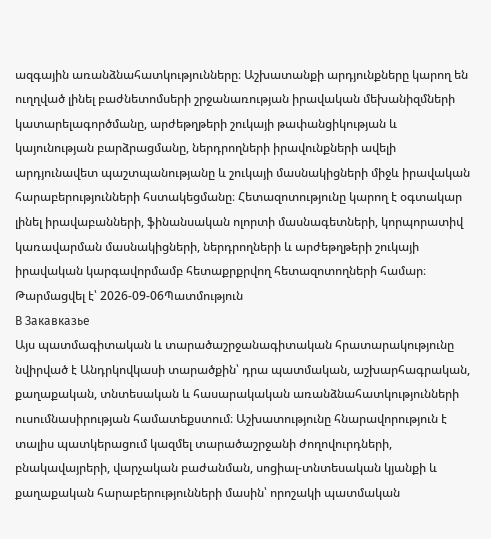ազգային առանձնահատկությունները։ Աշխատանքի արդյունքները կարող են ուղղված լինել բաժնետոմսերի շրջանառության իրավական մեխանիզմների կատարելագործմանը, արժեթղթերի շուկայի թափանցիկության և կայունության բարձրացմանը, ներդրողների իրավունքների ավելի արդյունավետ պաշտպանությանը և շուկայի մասնակիցների միջև իրավական հարաբերությունների հստակեցմանը։ Հետազոտությունը կարող է օգտակար լինել իրավաբանների, ֆինանսական ոլորտի մասնագետների, կորպորատիվ կառավարման մասնակիցների, ներդրողների և արժեթղթերի շուկայի իրավական կարգավորմամբ հետաքրքրվող հետազոտողների համար։
Թարմացվել է՝ 2026-09-06Պատմություն
В Закавказье
Այս պատմագիտական և տարածաշրջանագիտական հրատարակությունը նվիրված է Անդրկովկասի տարածքին՝ դրա պատմական, աշխարհագրական, քաղաքական, տնտեսական և հասարակական առանձնահատկությունների ուսումնասիրության համատեքստում։ Աշխատությունը հնարավորություն է տալիս պատկերացում կազմել տարածաշրջանի ժողովուրդների, բնակավայրերի, վարչական բաժանման, սոցիալ-տնտեսական կյանքի և քաղաքական հարաբերությունների մասին՝ որոշակի պատմական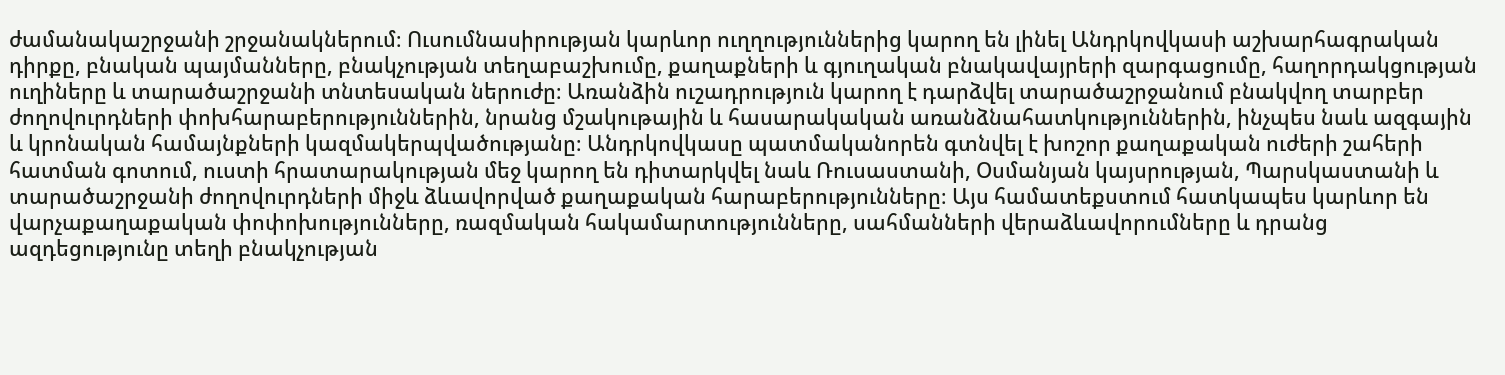ժամանակաշրջանի շրջանակներում։ Ուսումնասիրության կարևոր ուղղություններից կարող են լինել Անդրկովկասի աշխարհագրական դիրքը, բնական պայմանները, բնակչության տեղաբաշխումը, քաղաքների և գյուղական բնակավայրերի զարգացումը, հաղորդակցության ուղիները և տարածաշրջանի տնտեսական ներուժը։ Առանձին ուշադրություն կարող է դարձվել տարածաշրջանում բնակվող տարբեր ժողովուրդների փոխհարաբերություններին, նրանց մշակութային և հասարակական առանձնահատկություններին, ինչպես նաև ազգային և կրոնական համայնքների կազմակերպվածությանը։ Անդրկովկասը պատմականորեն գտնվել է խոշոր քաղաքական ուժերի շահերի հատման գոտում, ուստի հրատարակության մեջ կարող են դիտարկվել նաև Ռուսաստանի, Օսմանյան կայսրության, Պարսկաստանի և տարածաշրջանի ժողովուրդների միջև ձևավորված քաղաքական հարաբերությունները։ Այս համատեքստում հատկապես կարևոր են վարչաքաղաքական փոփոխությունները, ռազմական հակամարտությունները, սահմանների վերաձևավորումները և դրանց ազդեցությունը տեղի բնակչության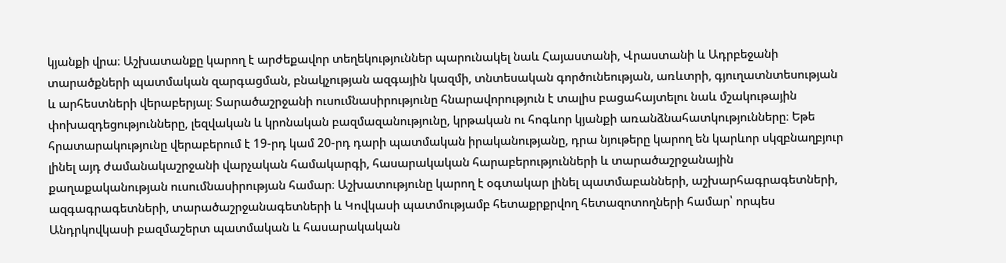կյանքի վրա։ Աշխատանքը կարող է արժեքավոր տեղեկություններ պարունակել նաև Հայաստանի, Վրաստանի և Ադրբեջանի տարածքների պատմական զարգացման, բնակչության ազգային կազմի, տնտեսական գործունեության, առևտրի, գյուղատնտեսության և արհեստների վերաբերյալ։ Տարածաշրջանի ուսումնասիրությունը հնարավորություն է տալիս բացահայտելու նաև մշակութային փոխազդեցությունները, լեզվական և կրոնական բազմազանությունը, կրթական ու հոգևոր կյանքի առանձնահատկությունները։ Եթե հրատարակությունը վերաբերում է 19-րդ կամ 20-րդ դարի պատմական իրականությանը, դրա նյութերը կարող են կարևոր սկզբնաղբյուր լինել այդ ժամանակաշրջանի վարչական համակարգի, հասարակական հարաբերությունների և տարածաշրջանային քաղաքականության ուսումնասիրության համար։ Աշխատությունը կարող է օգտակար լինել պատմաբանների, աշխարհագրագետների, ազգագրագետների, տարածաշրջանագետների և Կովկասի պատմությամբ հետաքրքրվող հետազոտողների համար՝ որպես Անդրկովկասի բազմաշերտ պատմական և հասարակական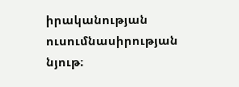իրականության ուսումնասիրության նյութ։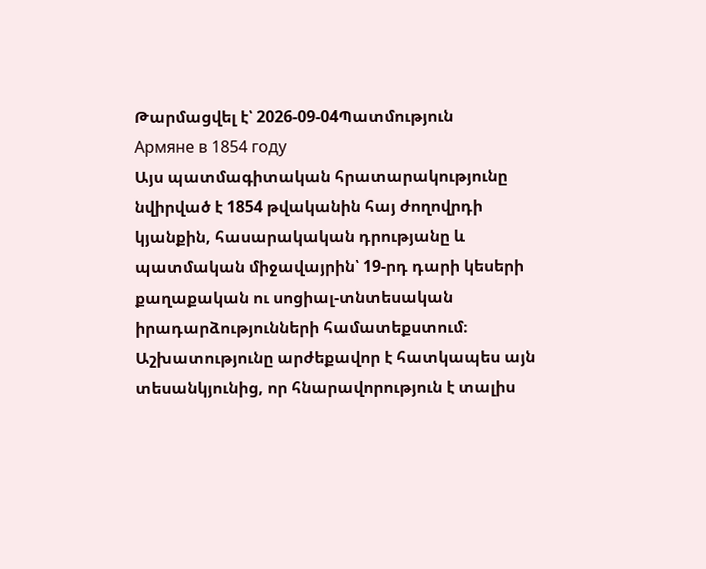Թարմացվել է՝ 2026-09-04Պատմություն
Армяне в 1854 году
Այս պատմագիտական հրատարակությունը նվիրված է 1854 թվականին հայ ժողովրդի կյանքին, հասարակական դրությանը և պատմական միջավայրին՝ 19-րդ դարի կեսերի քաղաքական ու սոցիալ-տնտեսական իրադարձությունների համատեքստում։ Աշխատությունը արժեքավոր է հատկապես այն տեսանկյունից, որ հնարավորություն է տալիս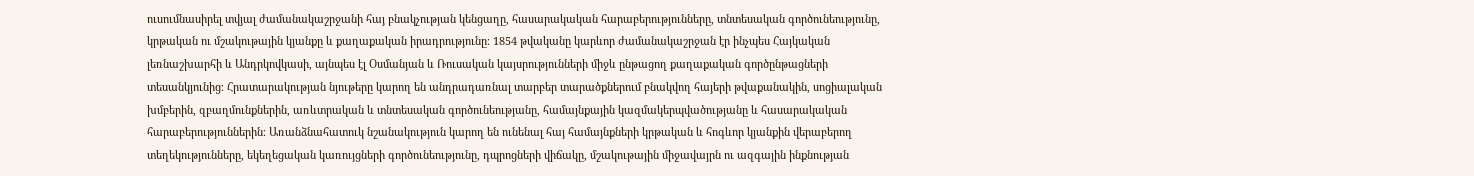ուսումնասիրել տվյալ ժամանակաշրջանի հայ բնակչության կենցաղը, հասարակական հարաբերությունները, տնտեսական գործունեությունը, կրթական ու մշակութային կյանքը և քաղաքական իրադրությունը։ 1854 թվականը կարևոր ժամանակաշրջան էր ինչպես Հայկական լեռնաշխարհի և Անդրկովկասի, այնպես էլ Օսմանյան և Ռուսական կայսրությունների միջև ընթացող քաղաքական գործընթացների տեսանկյունից։ Հրատարակության նյութերը կարող են անդրադառնալ տարբեր տարածքներում բնակվող հայերի թվաքանակին, սոցիալական խմբերին, զբաղմունքներին, առևտրական և տնտեսական գործունեությանը, համայնքային կազմակերպվածությանը և հասարակական հարաբերություններին։ Առանձնահատուկ նշանակություն կարող են ունենալ հայ համայնքների կրթական և հոգևոր կյանքին վերաբերող տեղեկությունները, եկեղեցական կառույցների գործունեությունը, դպրոցների վիճակը, մշակութային միջավայրն ու ազգային ինքնության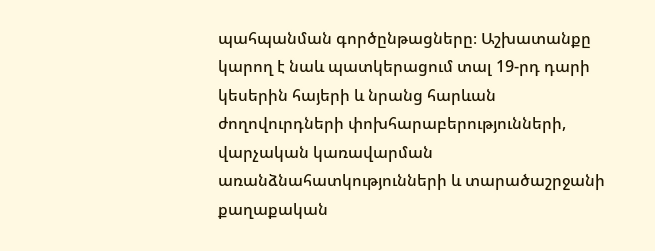պահպանման գործընթացները։ Աշխատանքը կարող է նաև պատկերացում տալ 19-րդ դարի կեսերին հայերի և նրանց հարևան ժողովուրդների փոխհարաբերությունների, վարչական կառավարման առանձնահատկությունների և տարածաշրջանի քաղաքական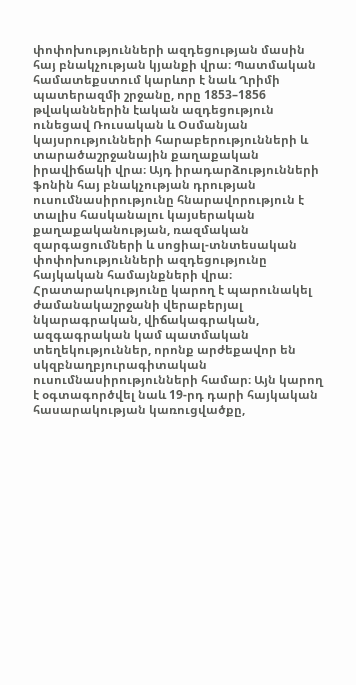փոփոխությունների ազդեցության մասին հայ բնակչության կյանքի վրա։ Պատմական համատեքստում կարևոր է նաև Ղրիմի պատերազմի շրջանը, որը 1853–1856 թվականներին էական ազդեցություն ունեցավ Ռուսական և Օսմանյան կայսրությունների հարաբերությունների և տարածաշրջանային քաղաքական իրավիճակի վրա։ Այդ իրադարձությունների ֆոնին հայ բնակչության դրության ուսումնասիրությունը հնարավորություն է տալիս հասկանալու կայսերական քաղաքականության, ռազմական զարգացումների և սոցիալ-տնտեսական փոփոխությունների ազդեցությունը հայկական համայնքների վրա։ Հրատարակությունը կարող է պարունակել ժամանակաշրջանի վերաբերյալ նկարագրական, վիճակագրական, ազգագրական կամ պատմական տեղեկություններ, որոնք արժեքավոր են սկզբնաղբյուրագիտական ուսումնասիրությունների համար։ Այն կարող է օգտագործվել նաև 19-րդ դարի հայկական հասարակության կառուցվածքը,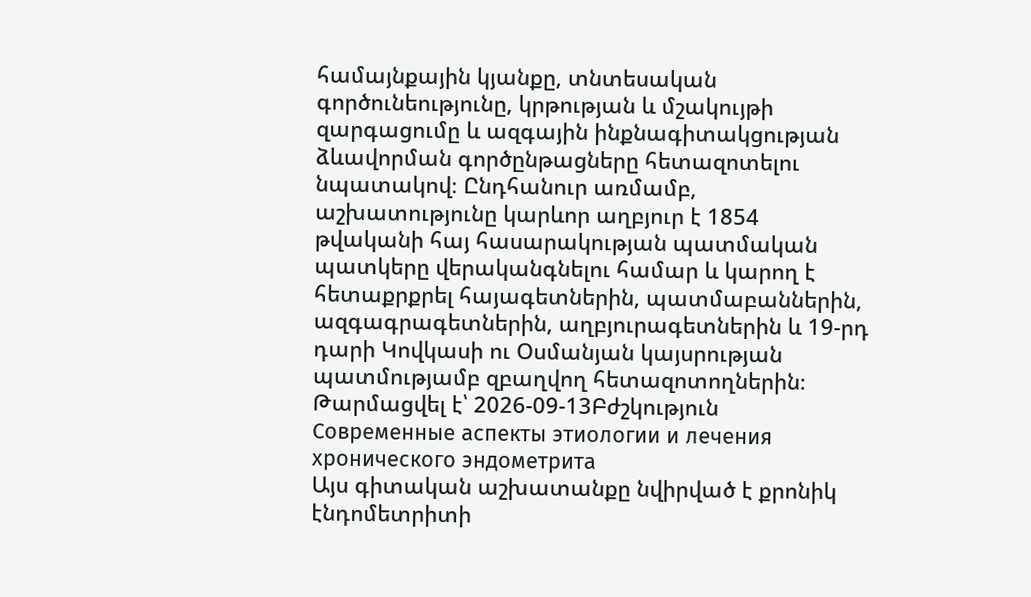համայնքային կյանքը, տնտեսական գործունեությունը, կրթության և մշակույթի զարգացումը և ազգային ինքնագիտակցության ձևավորման գործընթացները հետազոտելու նպատակով։ Ընդհանուր առմամբ, աշխատությունը կարևոր աղբյուր է 1854 թվականի հայ հասարակության պատմական պատկերը վերականգնելու համար և կարող է հետաքրքրել հայագետներին, պատմաբաններին, ազգագրագետներին, աղբյուրագետներին և 19-րդ դարի Կովկասի ու Օսմանյան կայսրության պատմությամբ զբաղվող հետազոտողներին։
Թարմացվել է՝ 2026-09-13Բժշկություն
Современные аспекты этиологии и лечения хронического эндометрита
Այս գիտական աշխատանքը նվիրված է քրոնիկ էնդոմետրիտի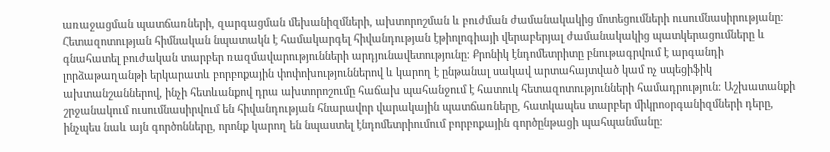առաջացման պատճառների, զարգացման մեխանիզմների, ախտորոշման և բուժման ժամանակակից մոտեցումների ուսումնասիրությանը։ Հետազոտության հիմնական նպատակն է համակարգել հիվանդության էթիոլոգիայի վերաբերյալ ժամանակակից պատկերացումները և գնահատել բուժական տարբեր ռազմավարությունների արդյունավետությունը։ Քրոնիկ էնդոմետրիտը բնութագրվում է արգանդի լորձաթաղանթի երկարատև բորբոքային փոփոխություններով և կարող է ընթանալ սակավ արտահայտված կամ ոչ սպեցիֆիկ ախտանշաններով, ինչի հետևանքով դրա ախտորոշումը հաճախ պահանջում է հատուկ հետազոտությունների համադրություն։ Աշխատանքի շրջանակում ուսումնասիրվում են հիվանդության հնարավոր վարակային պատճառները, հատկապես տարբեր միկրոօրգանիզմների դերը, ինչպես նաև այն գործոնները, որոնք կարող են նպաստել էնդոմետրիումում բորբոքային գործընթացի պահպանմանը։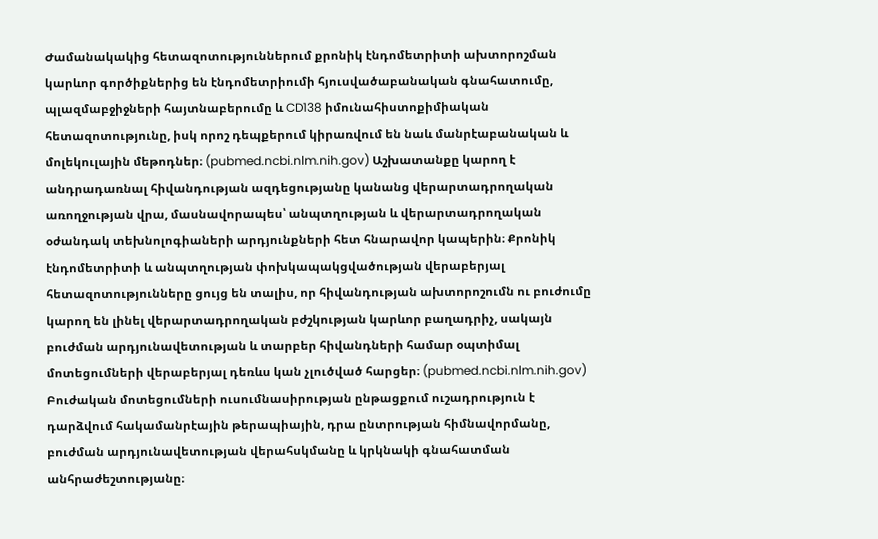Ժամանակակից հետազոտություններում քրոնիկ էնդոմետրիտի ախտորոշման կարևոր գործիքներից են էնդոմետրիումի հյուսվածաբանական գնահատումը, պլազմաբջիջների հայտնաբերումը և CD138 իմունահիստոքիմիական հետազոտությունը, իսկ որոշ դեպքերում կիրառվում են նաև մանրէաբանական և մոլեկուլային մեթոդներ։ (pubmed.ncbi.nlm.nih.gov) Աշխատանքը կարող է անդրադառնալ հիվանդության ազդեցությանը կանանց վերարտադրողական առողջության վրա, մասնավորապես՝ անպտղության և վերարտադրողական օժանդակ տեխնոլոգիաների արդյունքների հետ հնարավոր կապերին։ Քրոնիկ էնդոմետրիտի և անպտղության փոխկապակցվածության վերաբերյալ հետազոտությունները ցույց են տալիս, որ հիվանդության ախտորոշումն ու բուժումը կարող են լինել վերարտադրողական բժշկության կարևոր բաղադրիչ, սակայն բուժման արդյունավետության և տարբեր հիվանդների համար օպտիմալ մոտեցումների վերաբերյալ դեռևս կան չլուծված հարցեր։ (pubmed.ncbi.nlm.nih.gov) Բուժական մոտեցումների ուսումնասիրության ընթացքում ուշադրություն է դարձվում հակամանրէային թերապիային, դրա ընտրության հիմնավորմանը, բուժման արդյունավետության վերահսկմանը և կրկնակի գնահատման անհրաժեշտությանը։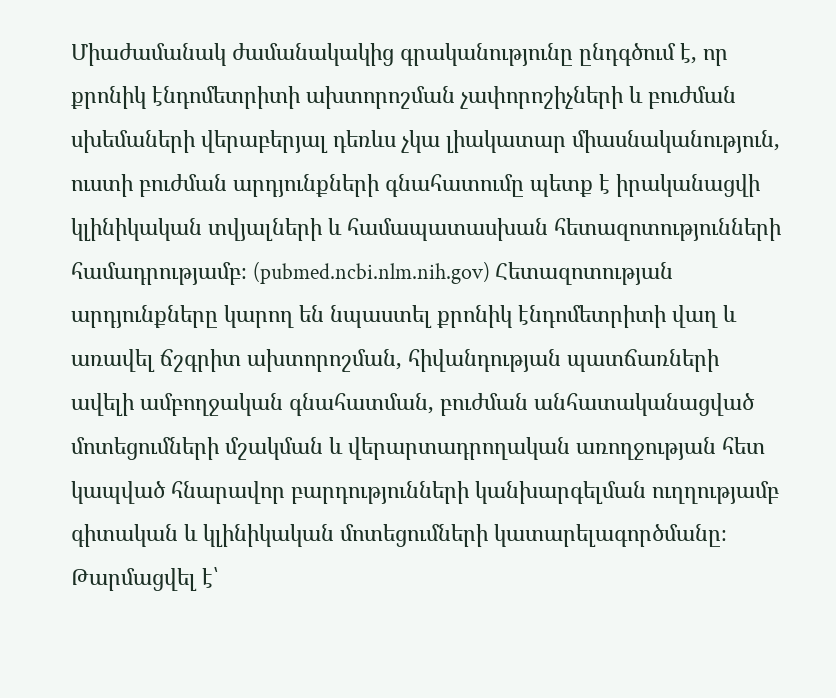Միաժամանակ ժամանակակից գրականությունը ընդգծում է, որ քրոնիկ էնդոմետրիտի ախտորոշման չափորոշիչների և բուժման սխեմաների վերաբերյալ դեռևս չկա լիակատար միասնականություն, ուստի բուժման արդյունքների գնահատումը պետք է իրականացվի կլինիկական տվյալների և համապատասխան հետազոտությունների համադրությամբ։ (pubmed.ncbi.nlm.nih.gov) Հետազոտության արդյունքները կարող են նպաստել քրոնիկ էնդոմետրիտի վաղ և առավել ճշգրիտ ախտորոշման, հիվանդության պատճառների ավելի ամբողջական գնահատման, բուժման անհատականացված մոտեցումների մշակման և վերարտադրողական առողջության հետ կապված հնարավոր բարդությունների կանխարգելման ուղղությամբ գիտական և կլինիկական մոտեցումների կատարելագործմանը։
Թարմացվել է՝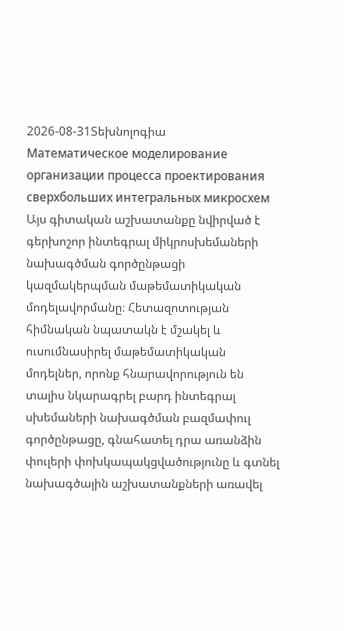2026-08-31Տեխնոլոգիա
Математическое моделирование организации процесса проектирования сверхбольших интегральных микросхем
Այս գիտական աշխատանքը նվիրված է գերխոշոր ինտեգրալ միկրոսխեմաների նախագծման գործընթացի կազմակերպման մաթեմատիկական մոդելավորմանը։ Հետազոտության հիմնական նպատակն է մշակել և ուսումնասիրել մաթեմատիկական մոդելներ, որոնք հնարավորություն են տալիս նկարագրել բարդ ինտեգրալ սխեմաների նախագծման բազմափուլ գործընթացը, գնահատել դրա առանձին փուլերի փոխկապակցվածությունը և գտնել նախագծային աշխատանքների առավել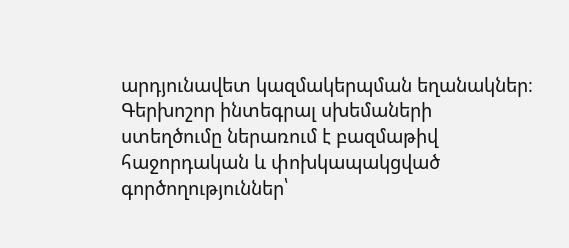արդյունավետ կազմակերպման եղանակներ։ Գերխոշոր ինտեգրալ սխեմաների ստեղծումը ներառում է բազմաթիվ հաջորդական և փոխկապակցված գործողություններ՝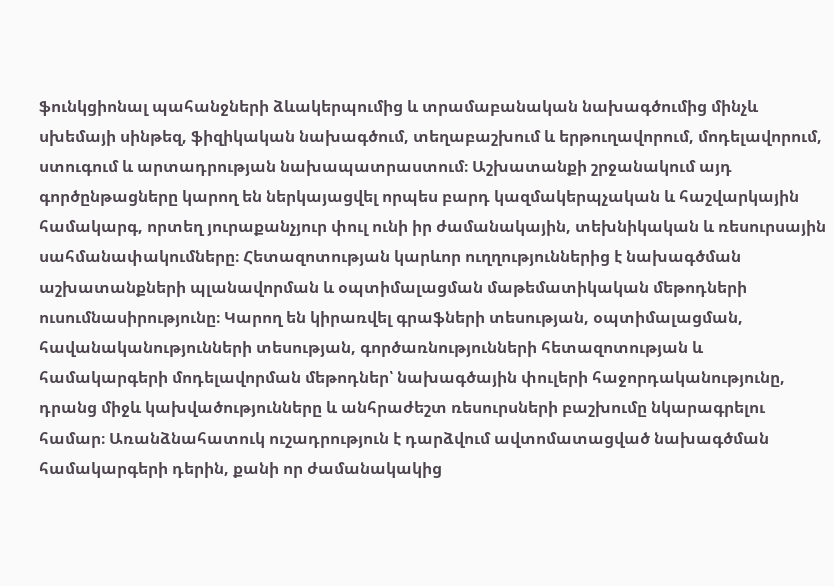ֆունկցիոնալ պահանջների ձևակերպումից և տրամաբանական նախագծումից մինչև սխեմայի սինթեզ, ֆիզիկական նախագծում, տեղաբաշխում և երթուղավորում, մոդելավորում, ստուգում և արտադրության նախապատրաստում։ Աշխատանքի շրջանակում այդ գործընթացները կարող են ներկայացվել որպես բարդ կազմակերպչական և հաշվարկային համակարգ, որտեղ յուրաքանչյուր փուլ ունի իր ժամանակային, տեխնիկական և ռեսուրսային սահմանափակումները։ Հետազոտության կարևոր ուղղություններից է նախագծման աշխատանքների պլանավորման և օպտիմալացման մաթեմատիկական մեթոդների ուսումնասիրությունը։ Կարող են կիրառվել գրաֆների տեսության, օպտիմալացման, հավանականությունների տեսության, գործառնությունների հետազոտության և համակարգերի մոդելավորման մեթոդներ՝ նախագծային փուլերի հաջորդականությունը, դրանց միջև կախվածությունները և անհրաժեշտ ռեսուրսների բաշխումը նկարագրելու համար։ Առանձնահատուկ ուշադրություն է դարձվում ավտոմատացված նախագծման համակարգերի դերին, քանի որ ժամանակակից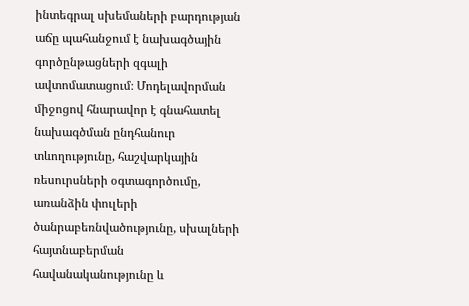ինտեգրալ սխեմաների բարդության աճը պահանջում է նախագծային գործընթացների զգալի ավտոմատացում։ Մոդելավորման միջոցով հնարավոր է գնահատել նախագծման ընդհանուր տևողությունը, հաշվարկային ռեսուրսների օգտագործումը, առանձին փուլերի ծանրաբեռնվածությունը, սխալների հայտնաբերման հավանականությունը և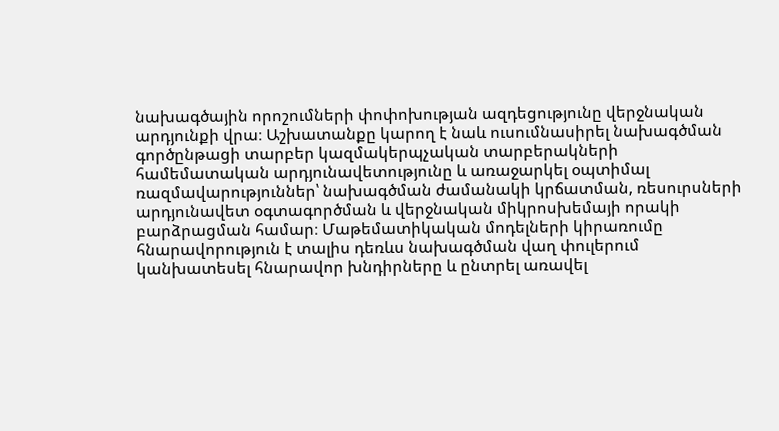նախագծային որոշումների փոփոխության ազդեցությունը վերջնական արդյունքի վրա։ Աշխատանքը կարող է նաև ուսումնասիրել նախագծման գործընթացի տարբեր կազմակերպչական տարբերակների համեմատական արդյունավետությունը և առաջարկել օպտիմալ ռազմավարություններ՝ նախագծման ժամանակի կրճատման, ռեսուրսների արդյունավետ օգտագործման և վերջնական միկրոսխեմայի որակի բարձրացման համար։ Մաթեմատիկական մոդելների կիրառումը հնարավորություն է տալիս դեռևս նախագծման վաղ փուլերում կանխատեսել հնարավոր խնդիրները և ընտրել առավել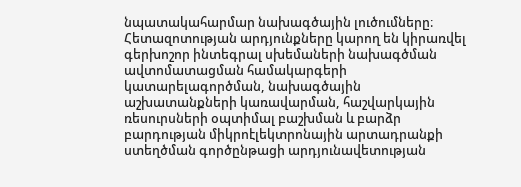նպատակահարմար նախագծային լուծումները։ Հետազոտության արդյունքները կարող են կիրառվել գերխոշոր ինտեգրալ սխեմաների նախագծման ավտոմատացման համակարգերի կատարելագործման, նախագծային աշխատանքների կառավարման, հաշվարկային ռեսուրսների օպտիմալ բաշխման և բարձր բարդության միկրոէլեկտրոնային արտադրանքի ստեղծման գործընթացի արդյունավետության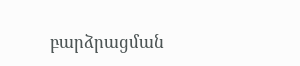բարձրացման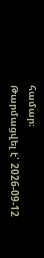համար։
Թարմացվել է՝ 2026-09-12